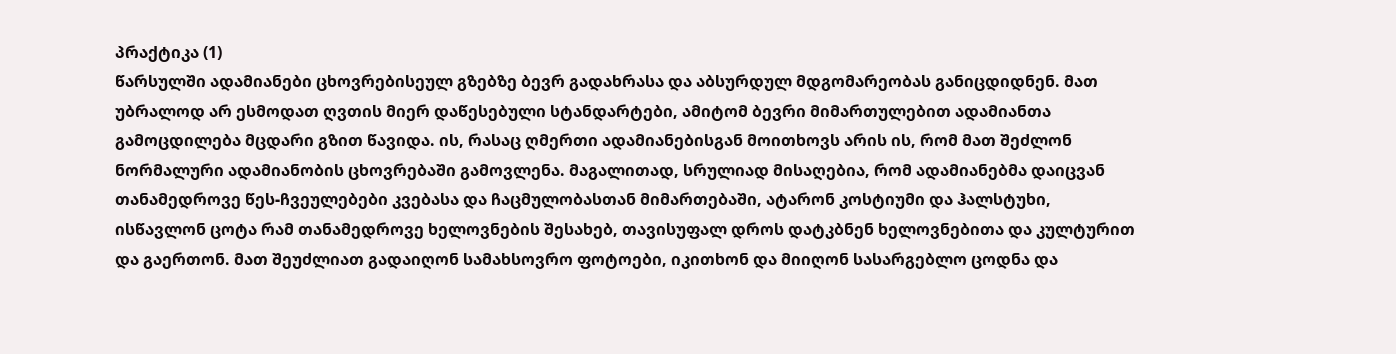პრაქტიკა (1)
წარსულში ადამიანები ცხოვრებისეულ გზებზე ბევრ გადახრასა და აბსურდულ მდგომარეობას განიცდიდნენ. მათ უბრალოდ არ ესმოდათ ღვთის მიერ დაწესებული სტანდარტები, ამიტომ ბევრი მიმართულებით ადამიანთა გამოცდილება მცდარი გზით წავიდა. ის, რასაც ღმერთი ადამიანებისგან მოითხოვს არის ის, რომ მათ შეძლონ ნორმალური ადამიანობის ცხოვრებაში გამოვლენა. მაგალითად, სრულიად მისაღებია, რომ ადამიანებმა დაიცვან თანამედროვე წეს-ჩვეულებები კვებასა და ჩაცმულობასთან მიმართებაში, ატარონ კოსტიუმი და ჰალსტუხი, ისწავლონ ცოტა რამ თანამედროვე ხელოვნების შესახებ, თავისუფალ დროს დატკბნენ ხელოვნებითა და კულტურით და გაერთონ. მათ შეუძლიათ გადაიღონ სამახსოვრო ფოტოები, იკითხონ და მიიღონ სასარგებლო ცოდნა და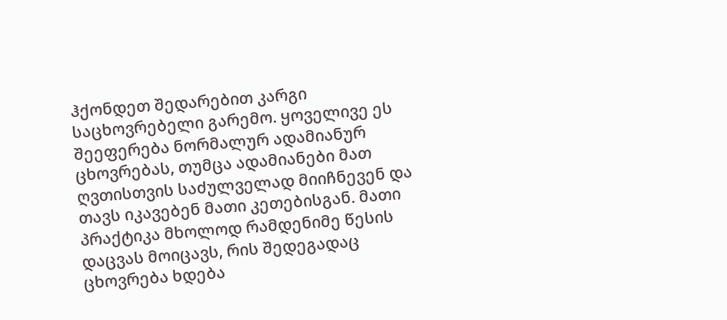ჰქონდეთ შედარებით კარგი საცხოვრებელი გარემო. ყოველივე ეს შეეფერება ნორმალურ ადამიანურ ცხოვრებას, თუმცა ადამიანები მათ ღვთისთვის საძულველად მიიჩნევენ და თავს იკავებენ მათი კეთებისგან. მათი პრაქტიკა მხოლოდ რამდენიმე წესის დაცვას მოიცავს, რის შედეგადაც ცხოვრება ხდება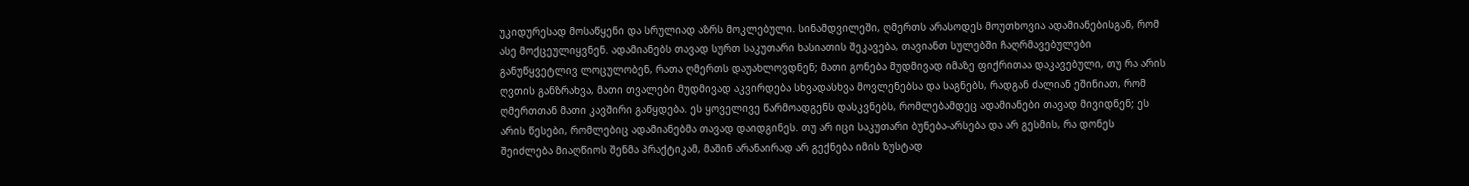უკიდურესად მოსაწყენი და სრულიად აზრს მოკლებული. სინამდვილეში, ღმერთს არასოდეს მოუთხოვია ადამიანებისგან, რომ ასე მოქცეულიყვნენ. ადამიანებს თავად სურთ საკუთარი ხასიათის შეკავება, თავიანთ სულებში ჩაღრმავებულები განუწყვეტლივ ლოცულობენ, რათა ღმერთს დაუახლოვდნენ; მათი გონება მუდმივად იმაზე ფიქრითაა დაკავებული, თუ რა არის ღვთის განზრახვა, მათი თვალები მუდმივად აკვირდება სხვადასხვა მოვლენებსა და საგნებს, რადგან ძალიან ეშინიათ, რომ ღმერთთან მათი კავშირი გაწყდება. ეს ყოველივე წარმოადგენს დასკვნებს, რომლებამდეც ადამიანები თავად მივიდნენ; ეს არის წესები, რომლებიც ადამიანებმა თავად დაიდგინეს. თუ არ იცი საკუთარი ბუნება-არსება და არ გესმის, რა დონეს შეიძლება მიაღწიოს შენმა პრაქტიკამ, მაშინ არანაირად არ გექნება იმის ზუსტად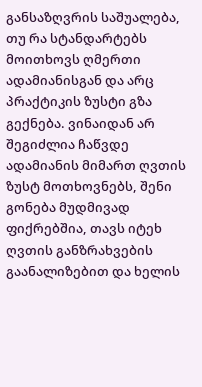განსაზღვრის საშუალება, თუ რა სტანდარტებს მოითხოვს ღმერთი ადამიანისგან და არც პრაქტიკის ზუსტი გზა გექნება. ვინაიდან არ შეგიძლია ჩაწვდე ადამიანის მიმართ ღვთის ზუსტ მოთხოვნებს, შენი გონება მუდმივად ფიქრებშია, თავს იტეხ ღვთის განზრახვების გაანალიზებით და ხელის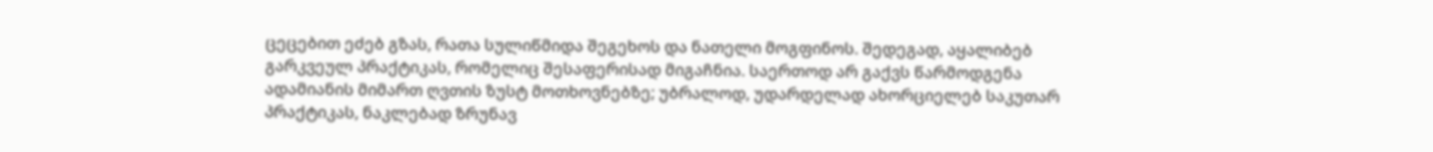ცეცებით ეძებ გზას, რათა სულიწმიდა შეგეხოს და ნათელი მოგფინოს. შედეგად, აყალიბებ გარკვეულ პრაქტიკას, რომელიც შესაფერისად მიგაჩნია. საერთოდ არ გაქვს წარმოდგენა ადამიანის მიმართ ღვთის ზუსტ მოთხოვნებზე; უბრალოდ, უდარდელად ახორციელებ საკუთარ პრაქტიკას, ნაკლებად ზრუნავ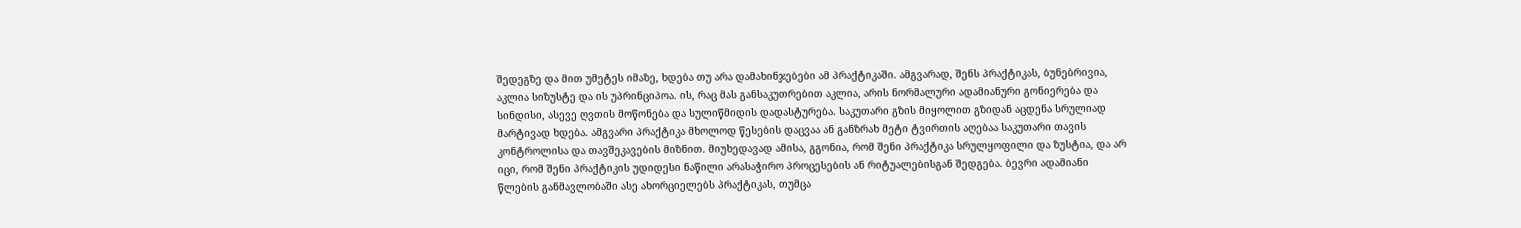შედეგზე და მით უმეტეს იმაზე, ხდება თუ არა დამახინჯებები ამ პრაქტიკაში. ამგვარად, შენს პრაქტიკას, ბუნებრივია, აკლია სიზუსტე და ის უპრინციპოა. ის, რაც მას განსაკუთრებით აკლია, არის ნორმალური ადამიანური გონიერება და სინდისი, ასევე ღვთის მოწონება და სულიწმიდის დადასტურება. საკუთარი გზის მიყოლით გზიდან აცდენა სრულიად მარტივად ხდება. ამგვარი პრაქტიკა მხოლოდ წესების დაცვაა ან განზრახ მეტი ტვირთის აღებაა საკუთარი თავის კონტროლისა და თავშეკავების მიზნით. მიუხედავად ამისა, გგონია, რომ შენი პრაქტიკა სრულყოფილი და ზუსტია, და არ იცი, რომ შენი პრაქტიკის უდიდესი ნაწილი არასაჭირო პროცესების ან რიტუალებისგან შედგება. ბევრი ადამიანი წლების განმავლობაში ასე ახორციელებს პრაქტიკას, თუმცა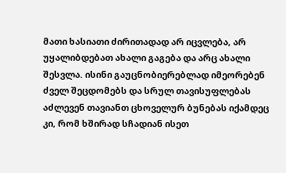მათი ხასიათი ძირითადად არ იცვლება, არ უყალიბდებათ ახალი გაგება და არც ახალი შესვლა. ისინი გაუცნობიერებლად იმეორებენ ძველ შეცდომებს და სრულ თავისუფლებას აძლევენ თავიანთ ცხოველურ ბუნებას იქამდეც კი, რომ ხშირად სჩადიან ისეთ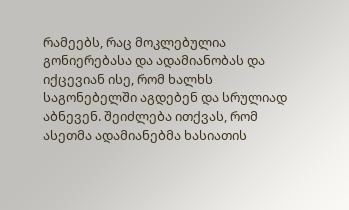რამეებს, რაც მოკლებულია გონიერებასა და ადამიანობას და იქცევიან ისე, რომ ხალხს საგონებელში აგდებენ და სრულიად აბნევენ. შეიძლება ითქვას, რომ ასეთმა ადამიანებმა ხასიათის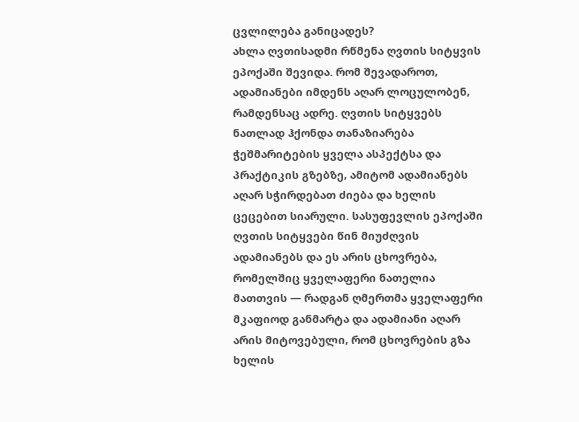ცვლილება განიცადეს?
ახლა ღვთისადმი რწმენა ღვთის სიტყვის ეპოქაში შევიდა. რომ შევადაროთ, ადამიანები იმდენს აღარ ლოცულობენ, რამდენსაც ადრე. ღვთის სიტყვებს ნათლად ჰქონდა თანაზიარება ჭეშმარიტების ყველა ასპექტსა და პრაქტიკის გზებზე, ამიტომ ადამიანებს აღარ სჭირდებათ ძიება და ხელის ცეცებით სიარული. სასუფევლის ეპოქაში ღვთის სიტყვები წინ მიუძღვის ადამიანებს და ეს არის ცხოვრება, რომელშიც ყველაფერი ნათელია მათთვის — რადგან ღმერთმა ყველაფერი მკაფიოდ განმარტა და ადამიანი აღარ არის მიტოვებული, რომ ცხოვრების გზა ხელის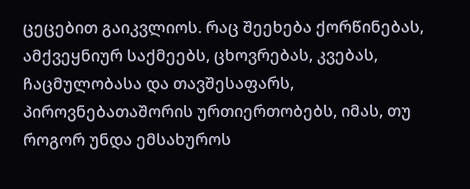ცეცებით გაიკვლიოს. რაც შეეხება ქორწინებას, ამქვეყნიურ საქმეებს, ცხოვრებას, კვებას, ჩაცმულობასა და თავშესაფარს, პიროვნებათაშორის ურთიერთობებს, იმას, თუ როგორ უნდა ემსახუროს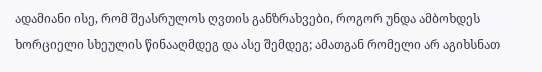ადამიანი ისე, რომ შეასრულოს ღვთის განზრახვები, როგორ უნდა ამბოხდეს ხორციელი სხეულის წინააღმდეგ და ასე შემდეგ; ამათგან რომელი არ აგიხსნათ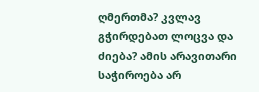ღმერთმა? კვლავ გჭირდებათ ლოცვა და ძიება? ამის არავითარი საჭიროება არ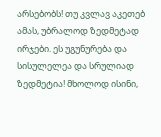არსებობს! თუ კვლავ აკეთებ ამას, უბრალოდ ზედმეტად ირჯები. ეს უგუნურება და სისულელეა და სრულიად ზედმეტია! მხოლოდ ისინი,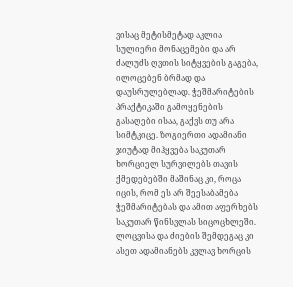ვისაც მეტისმეტად აკლია სულიერი მონაცემები და არ ძალუძს ღვთის სიტყვების გაგება, ილოცებენ ბრმად და დაუსრულებლად. ჭეშმარიტების პრაქტიკაში გამოყენების გასაღები ისაა, გაქვს თუ არა სიმტკიცე. ზოგიერთი ადამიანი ჯიუტად მიჰყვება საკუთარ ხორციელ სურვილებს თავის ქმედებებში მაშინაც კი, როცა იცის, რომ ეს არ შეესაბამება ჭეშმარიტებას და ამით აფერხებს საკუთარ წინსვლას სიცოცხლეში. ლოცვისა და ძიების შემდეგაც კი ასეთ ადამიანებს კვლავ ხორცის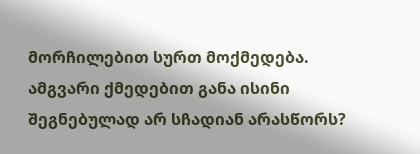მორჩილებით სურთ მოქმედება. ამგვარი ქმედებით განა ისინი შეგნებულად არ სჩადიან არასწორს?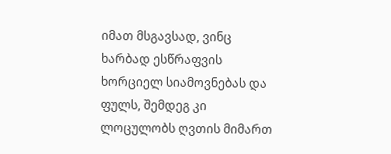იმათ მსგავსად, ვინც ხარბად ესწრაფვის ხორციელ სიამოვნებას და ფულს, შემდეგ კი ლოცულობს ღვთის მიმართ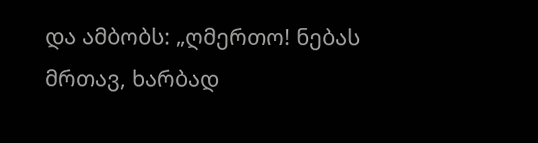და ამბობს: „ღმერთო! ნებას მრთავ, ხარბად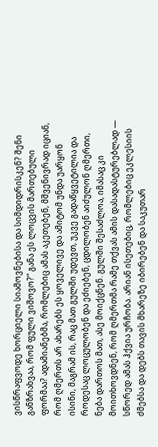ვისწრაფვოდე ხორციელი სიამოვნებისა და სიმდიდრისკენ? შენი განზრახვაა, რომ ფული ვიშოვო?“ განა ეს ლოცვის მართებული ფორმაა? ადამიანებმა, რომლებიც ამას აკეთებენ, მშვენივრად იციან, რომ ღმერთს არ ახარებს ეს ყოველივე და ამიტომ უნდა უარყონ ისინი, მაგრამ ის, რაც მათ გულში უდევთ, უკვე გადაწყვეტილია და როდესაც ლოცულობენ და ეძიებენ, ცდილობენ აიძულონ ღმერთი, ნება დართოს მათ, ასე მოიქცნენ. გულში შესაძლოა, იმასაც კი მოითხოვდნენ, რომ ღმერთმა რამე თქვას ამის დასადასტურებლად — სწორედ ამას ჰქვია ურჩობა. არიან ისეთებიც, რომლებიც ეკლესიის ძმებსა და დებს თავის მხარეზე იბირებენ და საკუთარ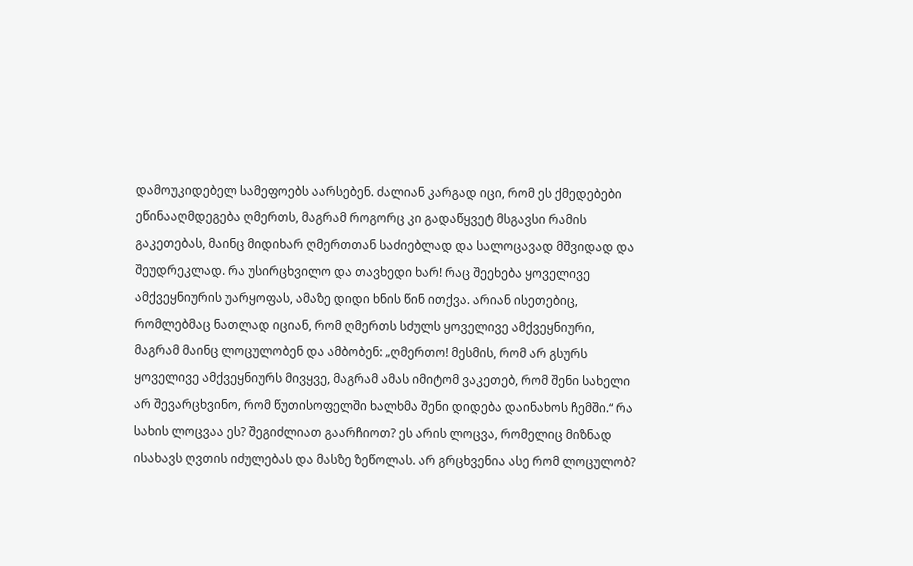დამოუკიდებელ სამეფოებს აარსებენ. ძალიან კარგად იცი, რომ ეს ქმედებები ეწინააღმდეგება ღმერთს, მაგრამ როგორც კი გადაწყვეტ მსგავსი რამის გაკეთებას, მაინც მიდიხარ ღმერთთან საძიებლად და სალოცავად მშვიდად და შეუდრეკლად. რა უსირცხვილო და თავხედი ხარ! რაც შეეხება ყოველივე ამქვეყნიურის უარყოფას, ამაზე დიდი ხნის წინ ითქვა. არიან ისეთებიც, რომლებმაც ნათლად იციან, რომ ღმერთს სძულს ყოველივე ამქვეყნიური, მაგრამ მაინც ლოცულობენ და ამბობენ: „ღმერთო! მესმის, რომ არ გსურს ყოველივე ამქვეყნიურს მივყვე, მაგრამ ამას იმიტომ ვაკეთებ, რომ შენი სახელი არ შევარცხვინო, რომ წუთისოფელში ხალხმა შენი დიდება დაინახოს ჩემში.“ რა სახის ლოცვაა ეს? შეგიძლიათ გაარჩიოთ? ეს არის ლოცვა, რომელიც მიზნად ისახავს ღვთის იძულებას და მასზე ზეწოლას. არ გრცხვენია ასე რომ ლოცულობ?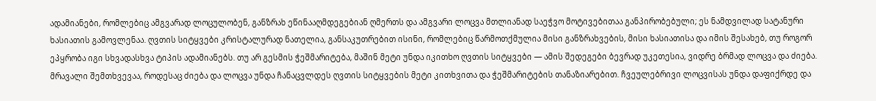ადამიანები, რომლებიც ამგვარად ლოცულობენ, განზრახ ეწინააღმდეგებიან ღმერთს და ამგვარი ლოცვა მთლიანად საეჭვო მოტივებითაა განპირობებული; ეს ნამდვილად სატანური ხასიათის გამოვლენაა. ღვთის სიტყვები კრისტალურად ნათელია, განსაკუთრებით ისინი, რომლებიც წარმოთქმულია მისი განზრახვების, მისი ხასიათისა და იმის შესახებ, თუ როგორ ეპყრობა იგი სხვადასხვა ტიპის ადამიანებს. თუ არ გესმის ჭეშმარიტება, მაშინ მეტი უნდა იკითხო ღვთის სიტყვები — ამის შედეგები ბევრად უკეთესია, ვიდრე ბრმად ლოცვა და ძიება. მრავალი შემთხვევაა, როდესაც ძიება და ლოცვა უნდა ჩანაცვლდეს ღვთის სიტყვების მეტი კითხვითა და ჭეშმარიტების თანაზიარებით. ჩვეულებრივი ლოცვისას უნდა დაფიქრდე და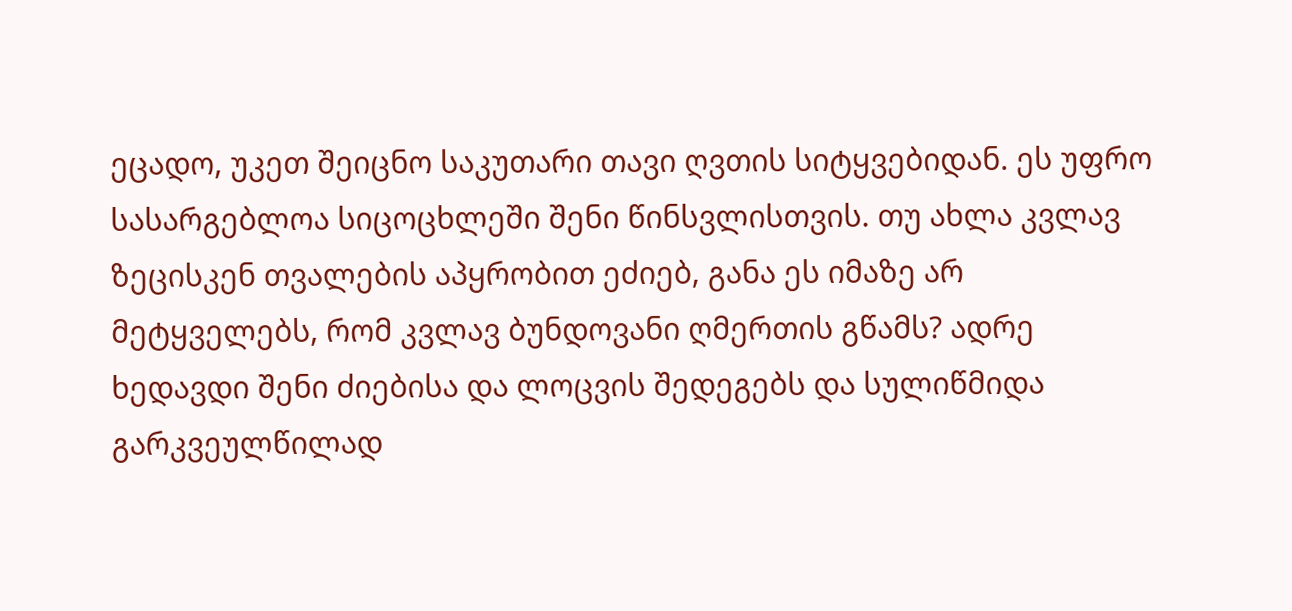ეცადო, უკეთ შეიცნო საკუთარი თავი ღვთის სიტყვებიდან. ეს უფრო სასარგებლოა სიცოცხლეში შენი წინსვლისთვის. თუ ახლა კვლავ ზეცისკენ თვალების აპყრობით ეძიებ, განა ეს იმაზე არ მეტყველებს, რომ კვლავ ბუნდოვანი ღმერთის გწამს? ადრე ხედავდი შენი ძიებისა და ლოცვის შედეგებს და სულიწმიდა გარკვეულწილად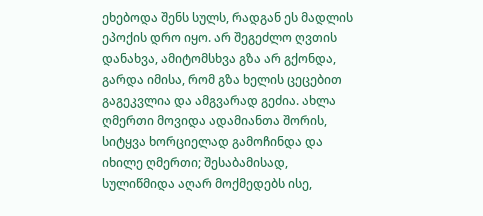ეხებოდა შენს სულს, რადგან ეს მადლის ეპოქის დრო იყო. არ შეგეძლო ღვთის დანახვა, ამიტომსხვა გზა არ გქონდა, გარდა იმისა, რომ გზა ხელის ცეცებით გაგეკვლია და ამგვარად გეძია. ახლა ღმერთი მოვიდა ადამიანთა შორის, სიტყვა ხორციელად გამოჩინდა და იხილე ღმერთი; შესაბამისად, სულიწმიდა აღარ მოქმედებს ისე,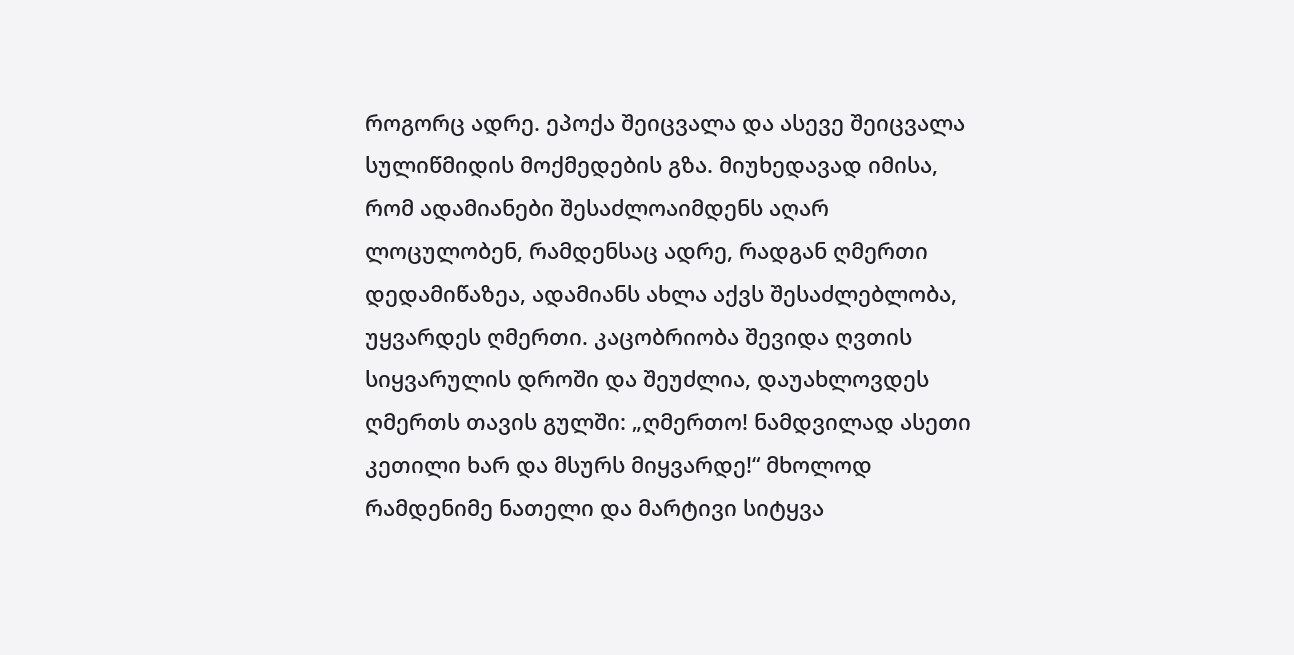როგორც ადრე. ეპოქა შეიცვალა და ასევე შეიცვალა სულიწმიდის მოქმედების გზა. მიუხედავად იმისა, რომ ადამიანები შესაძლოაიმდენს აღარ ლოცულობენ, რამდენსაც ადრე, რადგან ღმერთი დედამიწაზეა, ადამიანს ახლა აქვს შესაძლებლობა, უყვარდეს ღმერთი. კაცობრიობა შევიდა ღვთის სიყვარულის დროში და შეუძლია, დაუახლოვდეს ღმერთს თავის გულში: „ღმერთო! ნამდვილად ასეთი კეთილი ხარ და მსურს მიყვარდე!“ მხოლოდ რამდენიმე ნათელი და მარტივი სიტყვა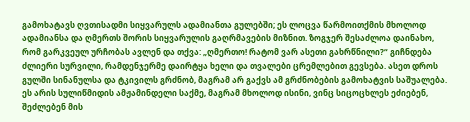გამოხატავს ღვთისადმი სიყვარულს ადამიანთა გულებში; ეს ლოცვა წარმოითქმის მხოლოდ ადამიანსა და ღმერთს შორის სიყვარულის გაღრმავების მიზნით. ზოგჯერ შესაძლოა დაინახო, რომ გარკვეულ ურჩობას ავლენ და თქვა: „ღმერთო! რატომ ვარ ასეთი გახრწნილი?“ გიჩნდება ძლიერი სურვილი, რამდენჯერმე დაირტყა ხელი და თვალები ცრემლებით გევსება. ასეთ დროს გულში სინანულსა და ტკივილს გრძნობ, მაგრამ არ გაქვს ამ გრძნობების გამოხატვის საშუალება. ეს არის სულიწმიდის ამჟამინდელი საქმე, მაგრამ მხოლოდ ისინი, ვინც სიცოცხლეს ეძიებენ, შეძლებენ მის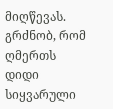მიღწევას. გრძნობ, რომ ღმერთს დიდი სიყვარული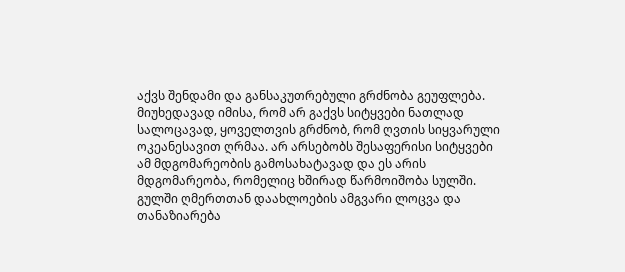აქვს შენდამი და განსაკუთრებული გრძნობა გეუფლება. მიუხედავად იმისა, რომ არ გაქვს სიტყვები ნათლად სალოცავად, ყოველთვის გრძნობ, რომ ღვთის სიყვარული ოკეანესავით ღრმაა. არ არსებობს შესაფერისი სიტყვები ამ მდგომარეობის გამოსახატავად და ეს არის მდგომარეობა, რომელიც ხშირად წარმოიშობა სულში. გულში ღმერთთან დაახლოების ამგვარი ლოცვა და თანაზიარება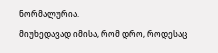ნორმალურია.
მიუხედავად იმისა, რომ დრო, როდესაც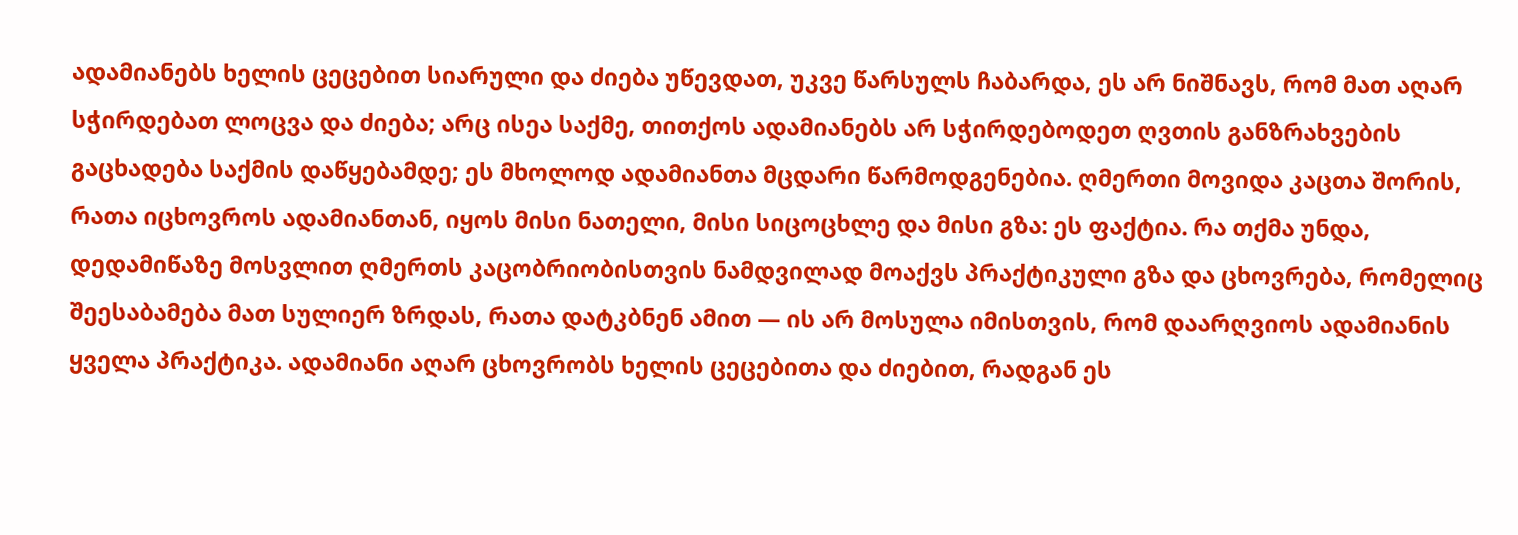ადამიანებს ხელის ცეცებით სიარული და ძიება უწევდათ, უკვე წარსულს ჩაბარდა, ეს არ ნიშნავს, რომ მათ აღარ სჭირდებათ ლოცვა და ძიება; არც ისეა საქმე, თითქოს ადამიანებს არ სჭირდებოდეთ ღვთის განზრახვების გაცხადება საქმის დაწყებამდე; ეს მხოლოდ ადამიანთა მცდარი წარმოდგენებია. ღმერთი მოვიდა კაცთა შორის, რათა იცხოვროს ადამიანთან, იყოს მისი ნათელი, მისი სიცოცხლე და მისი გზა: ეს ფაქტია. რა თქმა უნდა, დედამიწაზე მოსვლით ღმერთს კაცობრიობისთვის ნამდვილად მოაქვს პრაქტიკული გზა და ცხოვრება, რომელიც შეესაბამება მათ სულიერ ზრდას, რათა დატკბნენ ამით — ის არ მოსულა იმისთვის, რომ დაარღვიოს ადამიანის ყველა პრაქტიკა. ადამიანი აღარ ცხოვრობს ხელის ცეცებითა და ძიებით, რადგან ეს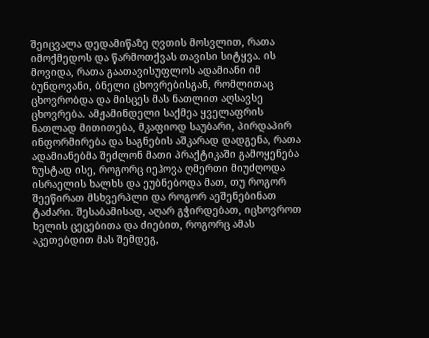შეიცვალა დედამიწაზე ღვთის მოსვლით, რათა იმოქმედოს და წარმოთქვას თავისი სიტყვა. ის მოვიდა, რათა გაათავისუფლოს ადამიანი იმ ბუნდოვანი, ბნელი ცხოვრებისგან, რომლითაც ცხოვრობდა და მისცეს მას ნათლით აღსავსე ცხოვრება. ამჟამინდელი საქმეა ყველაფრის ნათლად მითითება, მკაფიოდ საუბარი, პირდაპირ ინფორმირება და საგნების აშკარად დადგენა, რათა ადამიანებმა შეძლონ მათი პრაქტიკაში გამოყენება ზუსტად ისე, როგორც იეჰოვა ღმერთი მიუძღოდა ისრაელის ხალხს და ეუბნებოდა მათ, თუ როგორ შეეწირათ მსხვერპლი და როგორ აეშენებინათ ტაძარი. შესაბამისად, აღარ გჭირდებათ, იცხოვროთ ხელის ცეცებითა და ძიებით, როგორც ამას აკეთებდით მას შემდეგ,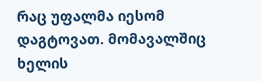რაც უფალმა იესომ დაგტოვათ. მომავალშიც ხელის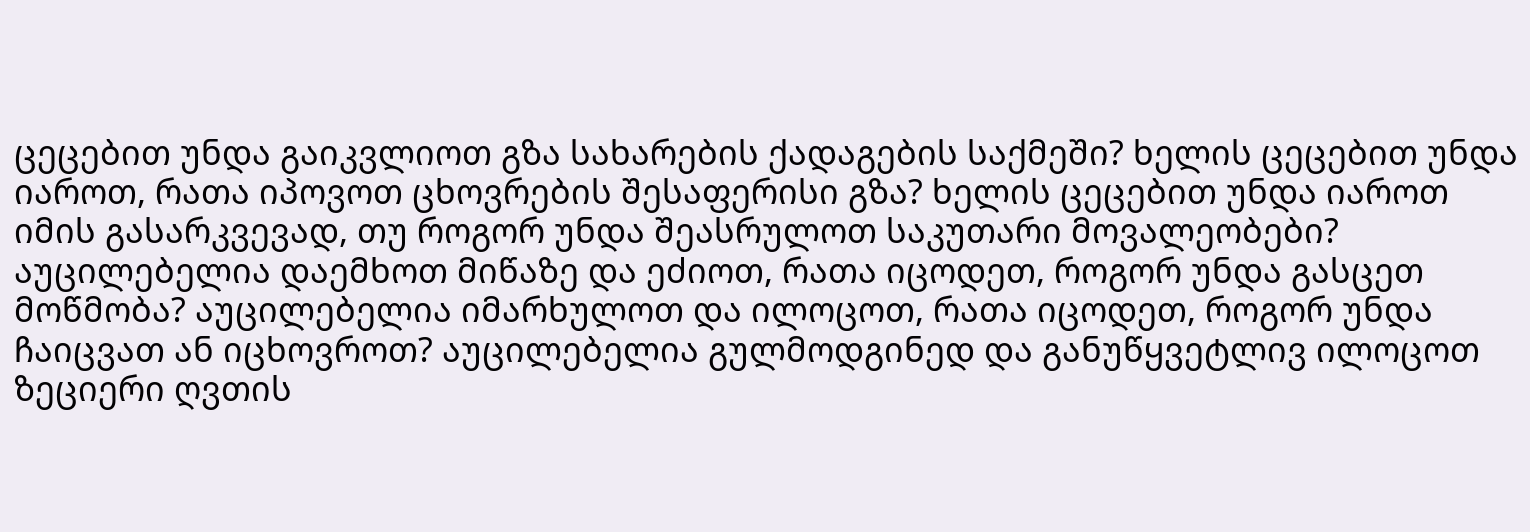ცეცებით უნდა გაიკვლიოთ გზა სახარების ქადაგების საქმეში? ხელის ცეცებით უნდა იაროთ, რათა იპოვოთ ცხოვრების შესაფერისი გზა? ხელის ცეცებით უნდა იაროთ იმის გასარკვევად, თუ როგორ უნდა შეასრულოთ საკუთარი მოვალეობები? აუცილებელია დაემხოთ მიწაზე და ეძიოთ, რათა იცოდეთ, როგორ უნდა გასცეთ მოწმობა? აუცილებელია იმარხულოთ და ილოცოთ, რათა იცოდეთ, როგორ უნდა ჩაიცვათ ან იცხოვროთ? აუცილებელია გულმოდგინედ და განუწყვეტლივ ილოცოთ ზეციერი ღვთის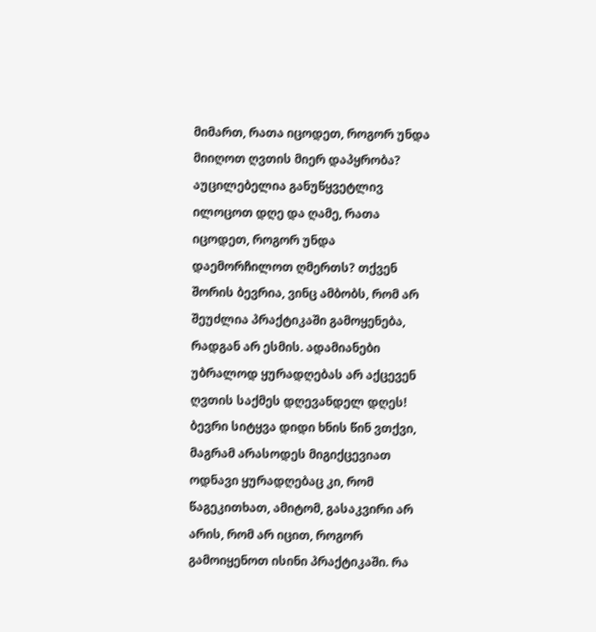მიმართ, რათა იცოდეთ, როგორ უნდა მიიღოთ ღვთის მიერ დაპყრობა? აუცილებელია განუწყვეტლივ ილოცოთ დღე და ღამე, რათა იცოდეთ, როგორ უნდა დაემორჩილოთ ღმერთს? თქვენ შორის ბევრია, ვინც ამბობს, რომ არ შეუძლია პრაქტიკაში გამოყენება, რადგან არ ესმის. ადამიანები უბრალოდ ყურადღებას არ აქცევენ ღვთის საქმეს დღევანდელ დღეს! ბევრი სიტყვა დიდი ხნის წინ ვთქვი, მაგრამ არასოდეს მიგიქცევიათ ოდნავი ყურადღებაც კი, რომ წაგეკითხათ, ამიტომ, გასაკვირი არ არის, რომ არ იცით, როგორ გამოიყენოთ ისინი პრაქტიკაში. რა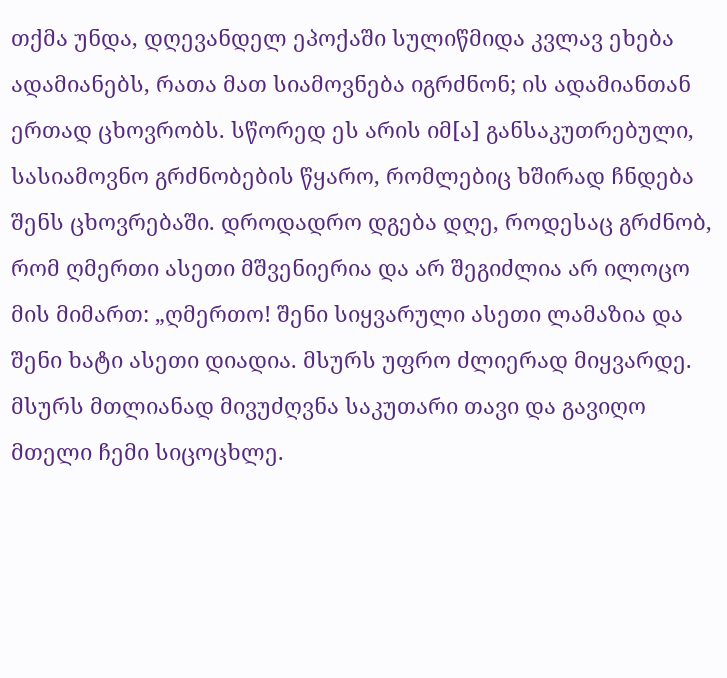თქმა უნდა, დღევანდელ ეპოქაში სულიწმიდა კვლავ ეხება ადამიანებს, რათა მათ სიამოვნება იგრძნონ; ის ადამიანთან ერთად ცხოვრობს. სწორედ ეს არის იმ[ა] განსაკუთრებული, სასიამოვნო გრძნობების წყარო, რომლებიც ხშირად ჩნდება შენს ცხოვრებაში. დროდადრო დგება დღე, როდესაც გრძნობ, რომ ღმერთი ასეთი მშვენიერია და არ შეგიძლია არ ილოცო მის მიმართ: „ღმერთო! შენი სიყვარული ასეთი ლამაზია და შენი ხატი ასეთი დიადია. მსურს უფრო ძლიერად მიყვარდე. მსურს მთლიანად მივუძღვნა საკუთარი თავი და გავიღო მთელი ჩემი სიცოცხლე.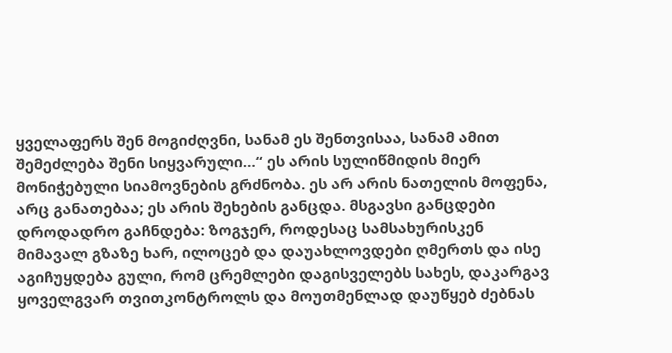ყველაფერს შენ მოგიძღვნი, სანამ ეს შენთვისაა, სანამ ამით შემეძლება შენი სიყვარული…“ ეს არის სულიწმიდის მიერ მონიჭებული სიამოვნების გრძნობა. ეს არ არის ნათელის მოფენა, არც განათებაა; ეს არის შეხების განცდა. მსგავსი განცდები დროდადრო გაჩნდება: ზოგჯერ, როდესაც სამსახურისკენ მიმავალ გზაზე ხარ, ილოცებ და დაუახლოვდები ღმერთს და ისე აგიჩუყდება გული, რომ ცრემლები დაგისველებს სახეს, დაკარგავ ყოველგვარ თვითკონტროლს და მოუთმენლად დაუწყებ ძებნას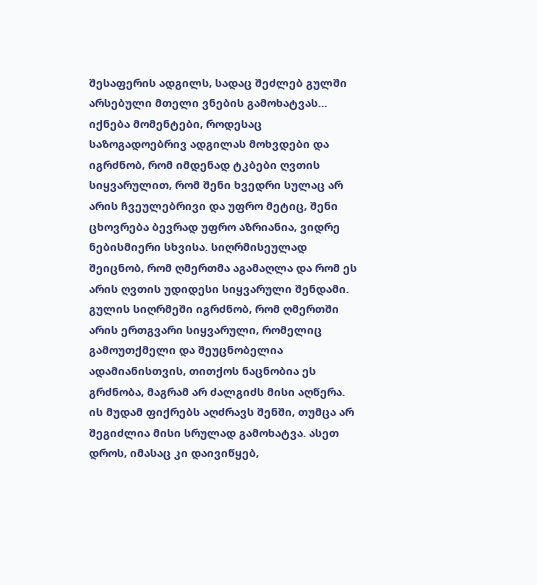შესაფერის ადგილს, სადაც შეძლებ გულში არსებული მთელი ვნების გამოხატვას… იქნება მომენტები, როდესაც საზოგადოებრივ ადგილას მოხვდები და იგრძნობ, რომ იმდენად ტკბები ღვთის სიყვარულით, რომ შენი ხვედრი სულაც არ არის ჩვეულებრივი და უფრო მეტიც, შენი ცხოვრება ბევრად უფრო აზრიანია, ვიდრე ნებისმიერი სხვისა. სიღრმისეულად შეიცნობ, რომ ღმერთმა აგამაღლა და რომ ეს არის ღვთის უდიდესი სიყვარული შენდამი. გულის სიღრმეში იგრძნობ, რომ ღმერთში არის ერთგვარი სიყვარული, რომელიც გამოუთქმელი და შეუცნობელია ადამიანისთვის, თითქოს ნაცნობია ეს გრძნობა, მაგრამ არ ძალგიძს მისი აღწერა. ის მუდამ ფიქრებს აღძრავს შენში, თუმცა არ შეგიძლია მისი სრულად გამოხატვა. ასეთ დროს, იმასაც კი დაივიწყებ,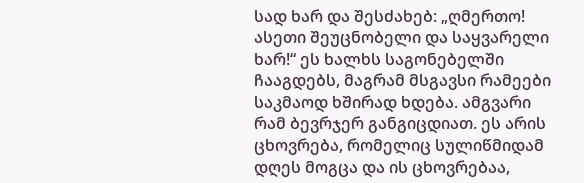სად ხარ და შესძახებ: „ღმერთო! ასეთი შეუცნობელი და საყვარელი ხარ!“ ეს ხალხს საგონებელში ჩააგდებს, მაგრამ მსგავსი რამეები საკმაოდ ხშირად ხდება. ამგვარი რამ ბევრჯერ განგიცდიათ. ეს არის ცხოვრება, რომელიც სულიწმიდამ დღეს მოგცა და ის ცხოვრებაა,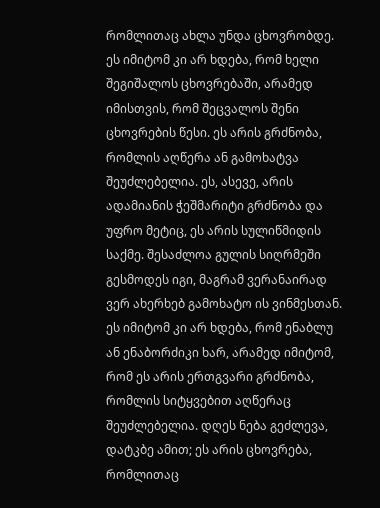რომლითაც ახლა უნდა ცხოვრობდე. ეს იმიტომ კი არ ხდება, რომ ხელი შეგიშალოს ცხოვრებაში, არამედ იმისთვის, რომ შეცვალოს შენი ცხოვრების წესი. ეს არის გრძნობა, რომლის აღწერა ან გამოხატვა შეუძლებელია. ეს, ასევე, არის ადამიანის ჭეშმარიტი გრძნობა და უფრო მეტიც, ეს არის სულიწმიდის საქმე. შესაძლოა გულის სიღრმეში გესმოდეს იგი, მაგრამ ვერანაირად ვერ ახერხებ გამოხატო ის ვინმესთან. ეს იმიტომ კი არ ხდება, რომ ენაბლუ ან ენაბორძიკი ხარ, არამედ იმიტომ, რომ ეს არის ერთგვარი გრძნობა, რომლის სიტყვებით აღწერაც შეუძლებელია. დღეს ნება გეძლევა, დატკბე ამით; ეს არის ცხოვრება, რომლითაც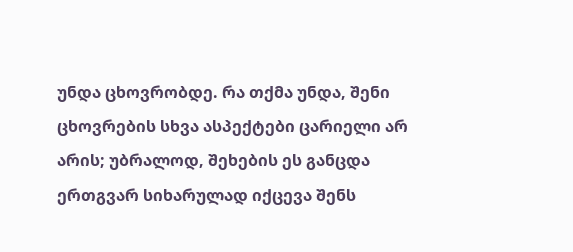უნდა ცხოვრობდე. რა თქმა უნდა, შენი ცხოვრების სხვა ასპექტები ცარიელი არ არის; უბრალოდ, შეხების ეს განცდა ერთგვარ სიხარულად იქცევა შენს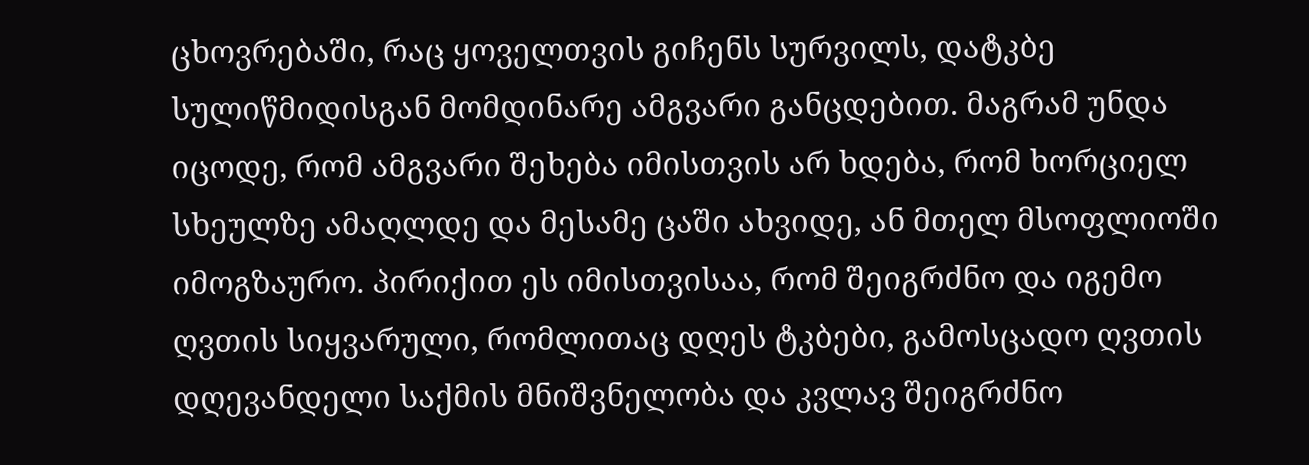ცხოვრებაში, რაც ყოველთვის გიჩენს სურვილს, დატკბე სულიწმიდისგან მომდინარე ამგვარი განცდებით. მაგრამ უნდა იცოდე, რომ ამგვარი შეხება იმისთვის არ ხდება, რომ ხორციელ სხეულზე ამაღლდე და მესამე ცაში ახვიდე, ან მთელ მსოფლიოში იმოგზაურო. პირიქით ეს იმისთვისაა, რომ შეიგრძნო და იგემო ღვთის სიყვარული, რომლითაც დღეს ტკბები, გამოსცადო ღვთის დღევანდელი საქმის მნიშვნელობა და კვლავ შეიგრძნო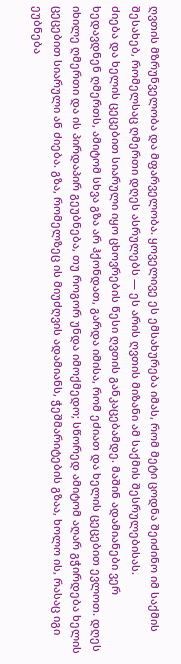ღვთის მზრუნველობა და მფარველობა. ყოველივე ეს ემსახურება იმას, რომ მეტი ცოდნა შეიძინო იმ საქმის შესახებ, რომელსაც ღმერთი დღეს ასრულებს — ეს არის ღვთის მიზანი ამ საქმის შესრულებისას.
ძიება და ხელის ცეცებით სიარული იყო ცხოვრების წესი ღვთის განკაცებამდე. მაშინ ადამიანები ვერ ხედავდნენ ღმერთს, ამიტომ სხვა გზა არ ჰქონდათ, გარდა იმისა, რომ ეძიათ და ხელის ცეცებით ევლოთ. დღეს იხილე ღმერთი და ის პირდაპირ გეუბნება, თუ როგორ უნდა იმოქმედო; სწორედ ამიტომ აღარ გჭირდება ხელის ცეცებით სიარული ან ძიება. გზა, რომელზეც ის მიუძღვის ადამიანს, ჭეშმარიტების გზაა, ხოლო ის, რასაც იგი ეუბნება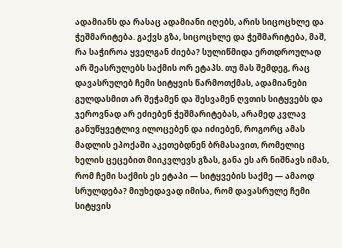ადამიანს და რასაც ადამიანი იღებს, არის სიცოცხლე და ჭეშმარიტება. გაქვს გზა, სიცოცხლე და ჭეშმარიტება, მაშ, რა საჭიროა ყველგან ძიება? სულიწმიდა ერთდროულად არ შეასრულებს საქმის ორ ეტაპს. თუ მას შემდეგ, რაც დავასრულებ ჩემი სიტყვის წარმოთქმას, ადამიანები გულდასმით არ შეჭამენ და შესვამენ ღვთის სიტყვებს და ჯეროვნად არ ეძიებენ ჭეშმარიტებას, არამედ კვლავ განუწყვეტლივ ილოცებენ და იძიებენ, როგორც ამას მადლის ეპოქაში აკეთებდნენ ბრმასავით, რომელიც ხელის ცეცებით მიიკვლევს გზას, განა ეს არ ნიშნავს იმას, რომ ჩემი საქმის ეს ეტაპი — სიტყვების საქმე — ამაოდ სრულდება? მიუხედავად იმისა, რომ დავასრულე ჩემი სიტყვის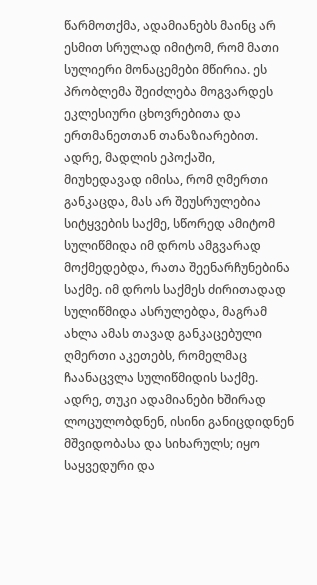წარმოთქმა, ადამიანებს მაინც არ ესმით სრულად იმიტომ, რომ მათი სულიერი მონაცემები მწირია. ეს პრობლემა შეიძლება მოგვარდეს ეკლესიური ცხოვრებითა და ერთმანეთთან თანაზიარებით. ადრე, მადლის ეპოქაში, მიუხედავად იმისა, რომ ღმერთი განკაცდა, მას არ შეუსრულებია სიტყვების საქმე, სწორედ ამიტომ სულიწმიდა იმ დროს ამგვარად მოქმედებდა, რათა შეენარჩუნებინა საქმე. იმ დროს საქმეს ძირითადად სულიწმიდა ასრულებდა, მაგრამ ახლა ამას თავად განკაცებული ღმერთი აკეთებს, რომელმაც ჩაანაცვლა სულიწმიდის საქმე. ადრე, თუკი ადამიანები ხშირად ლოცულობდნენ, ისინი განიცდიდნენ მშვიდობასა და სიხარულს; იყო საყვედური და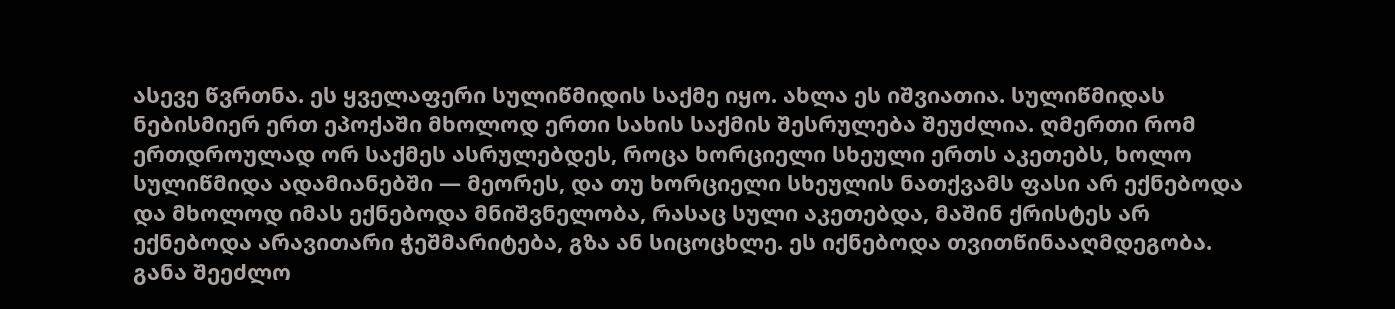ასევე წვრთნა. ეს ყველაფერი სულიწმიდის საქმე იყო. ახლა ეს იშვიათია. სულიწმიდას ნებისმიერ ერთ ეპოქაში მხოლოდ ერთი სახის საქმის შესრულება შეუძლია. ღმერთი რომ ერთდროულად ორ საქმეს ასრულებდეს, როცა ხორციელი სხეული ერთს აკეთებს, ხოლო სულიწმიდა ადამიანებში — მეორეს, და თუ ხორციელი სხეულის ნათქვამს ფასი არ ექნებოდა და მხოლოდ იმას ექნებოდა მნიშვნელობა, რასაც სული აკეთებდა, მაშინ ქრისტეს არ ექნებოდა არავითარი ჭეშმარიტება, გზა ან სიცოცხლე. ეს იქნებოდა თვითწინააღმდეგობა. განა შეეძლო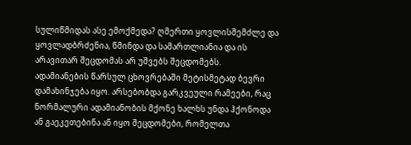სულიწმიდას ასე ემოქმედა? ღმერთი ყოვლისშემძლე და ყოვლადბრძენია, წმინდა და სამართლიანია და ის არავითარ შეცდომას არ უშვებს შეცდომებს.
ადამიანების წარსულ ცხოვრებაში მეტისმეტად ბევრი დამახინჯება იყო. არსებობდა გარკვეული რამეები, რაც ნორმალური ადამიანობის მქონე ხალხს უნდა ჰქონოდა ან გაეკეთებინა ან იყო შეცდომები, რომელთა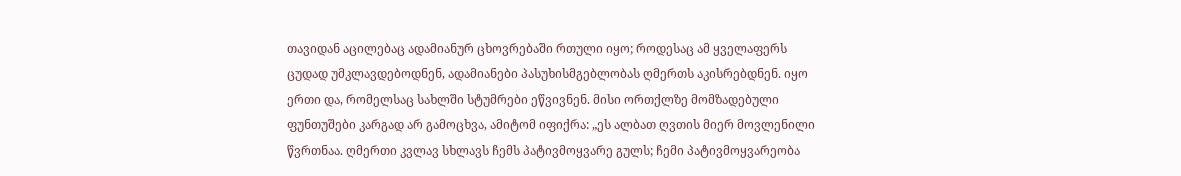თავიდან აცილებაც ადამიანურ ცხოვრებაში რთული იყო; როდესაც ამ ყველაფერს ცუდად უმკლავდებოდნენ, ადამიანები პასუხისმგებლობას ღმერთს აკისრებდნენ. იყო ერთი და, რომელსაც სახლში სტუმრები ეწვივნენ. მისი ორთქლზე მომზადებული ფუნთუშები კარგად არ გამოცხვა, ამიტომ იფიქრა: „ეს ალბათ ღვთის მიერ მოვლენილი წვრთნაა. ღმერთი კვლავ სხლავს ჩემს პატივმოყვარე გულს; ჩემი პატივმოყვარეობა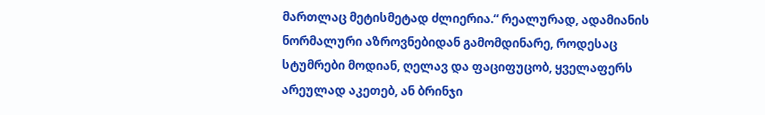მართლაც მეტისმეტად ძლიერია.“ რეალურად, ადამიანის ნორმალური აზროვნებიდან გამომდინარე, როდესაც სტუმრები მოდიან, ღელავ და ფაციფუცობ, ყველაფერს არეულად აკეთებ, ან ბრინჯი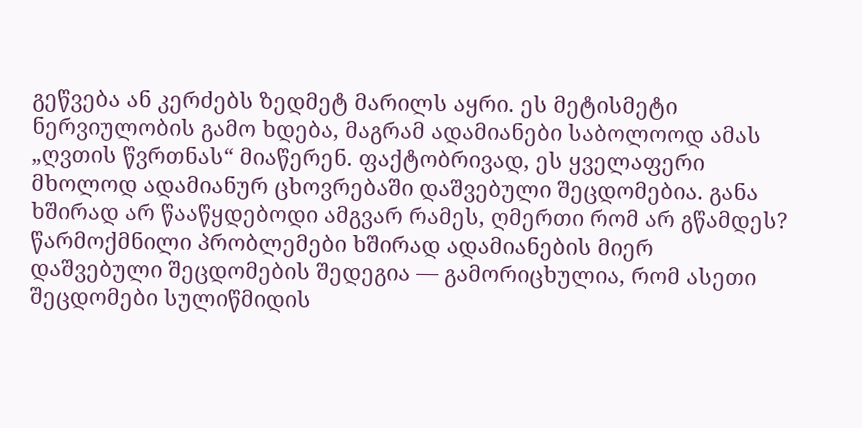გეწვება ან კერძებს ზედმეტ მარილს აყრი. ეს მეტისმეტი ნერვიულობის გამო ხდება, მაგრამ ადამიანები საბოლოოდ ამას „ღვთის წვრთნას“ მიაწერენ. ფაქტობრივად, ეს ყველაფერი მხოლოდ ადამიანურ ცხოვრებაში დაშვებული შეცდომებია. განა ხშირად არ წააწყდებოდი ამგვარ რამეს, ღმერთი რომ არ გწამდეს? წარმოქმნილი პრობლემები ხშირად ადამიანების მიერ დაშვებული შეცდომების შედეგია — გამორიცხულია, რომ ასეთი შეცდომები სულიწმიდის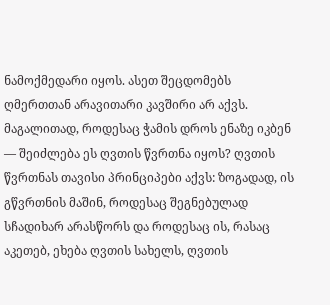ნამოქმედარი იყოს. ასეთ შეცდომებს ღმერთთან არავითარი კავშირი არ აქვს. მაგალითად, როდესაც ჭამის დროს ენაზე იკბენ — შეიძლება ეს ღვთის წვრთნა იყოს? ღვთის წვრთნას თავისი პრინციპები აქვს: ზოგადად, ის გწვრთნის მაშინ, როდესაც შეგნებულად სჩადიხარ არასწორს და როდესაც ის, რასაც აკეთებ, ეხება ღვთის სახელს, ღვთის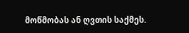მოწმობას ან ღვთის საქმეს.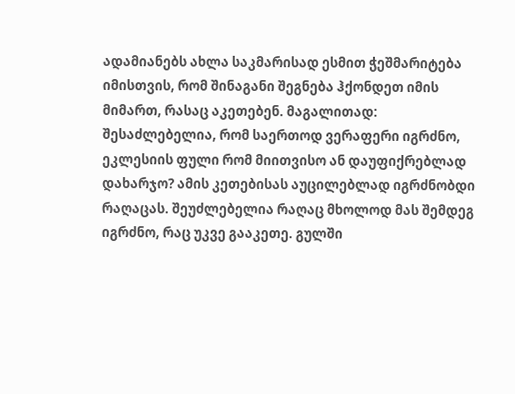ადამიანებს ახლა საკმარისად ესმით ჭეშმარიტება იმისთვის, რომ შინაგანი შეგნება ჰქონდეთ იმის მიმართ, რასაც აკეთებენ. მაგალითად: შესაძლებელია, რომ საერთოდ ვერაფერი იგრძნო, ეკლესიის ფული რომ მიითვისო ან დაუფიქრებლად დახარჯო? ამის კეთებისას აუცილებლად იგრძნობდი რაღაცას. შეუძლებელია რაღაც მხოლოდ მას შემდეგ იგრძნო, რაც უკვე გააკეთე. გულში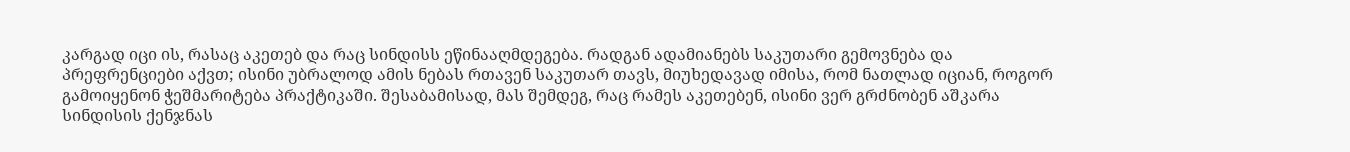კარგად იცი ის, რასაც აკეთებ და რაც სინდისს ეწინააღმდეგება. რადგან ადამიანებს საკუთარი გემოვნება და პრეფრენციები აქვთ; ისინი უბრალოდ ამის ნებას რთავენ საკუთარ თავს, მიუხედავად იმისა, რომ ნათლად იციან, როგორ გამოიყენონ ჭეშმარიტება პრაქტიკაში. შესაბამისად, მას შემდეგ, რაც რამეს აკეთებენ, ისინი ვერ გრძნობენ აშკარა სინდისის ქენჯნას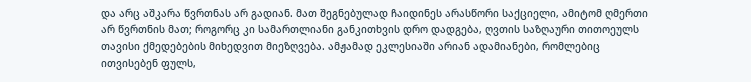და არც აშკარა წვრთნას არ გადიან. მათ შეგნებულად ჩაიდინეს არასწორი საქციელი, ამიტომ ღმერთი არ წვრთნის მათ; როგორც კი სამართლიანი განკითხვის დრო დადგება, ღვთის საზღაური თითოეულს თავისი ქმედებების მიხედვით მიეზღვება. ამჟამად ეკლესიაში არიან ადამიანები, რომლებიც ითვისებენ ფულს,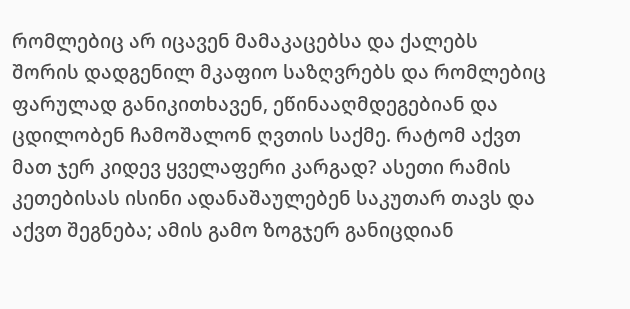რომლებიც არ იცავენ მამაკაცებსა და ქალებს შორის დადგენილ მკაფიო საზღვრებს და რომლებიც ფარულად განიკითხავენ, ეწინააღმდეგებიან და ცდილობენ ჩამოშალონ ღვთის საქმე. რატომ აქვთ მათ ჯერ კიდევ ყველაფერი კარგად? ასეთი რამის კეთებისას ისინი ადანაშაულებენ საკუთარ თავს და აქვთ შეგნება; ამის გამო ზოგჯერ განიცდიან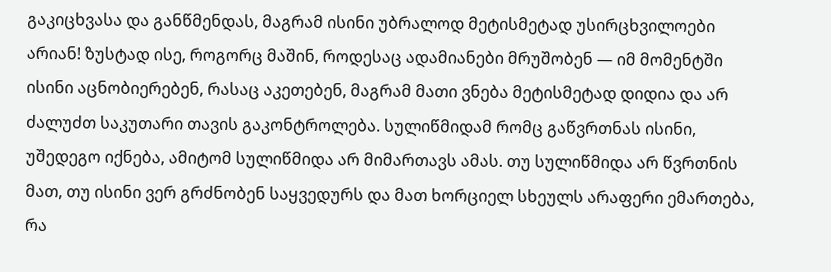გაკიცხვასა და განწმენდას, მაგრამ ისინი უბრალოდ მეტისმეტად უსირცხვილოები არიან! ზუსტად ისე, როგორც მაშინ, როდესაც ადამიანები მრუშობენ — იმ მომენტში ისინი აცნობიერებენ, რასაც აკეთებენ, მაგრამ მათი ვნება მეტისმეტად დიდია და არ ძალუძთ საკუთარი თავის გაკონტროლება. სულიწმიდამ რომც გაწვრთნას ისინი, უშედეგო იქნება, ამიტომ სულიწმიდა არ მიმართავს ამას. თუ სულიწმიდა არ წვრთნის მათ, თუ ისინი ვერ გრძნობენ საყვედურს და მათ ხორციელ სხეულს არაფერი ემართება, რა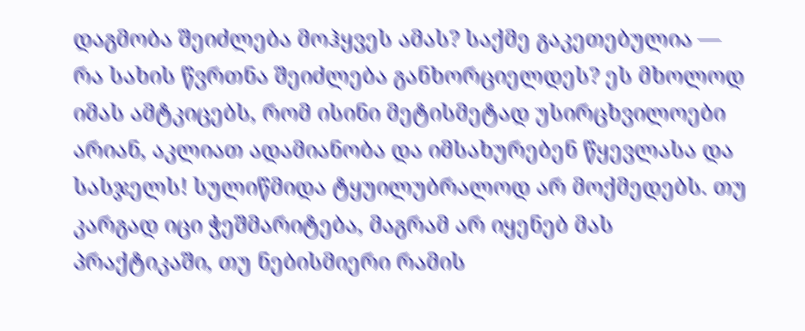დაგმობა შეიძლება მოჰყვეს ამას? საქმე გაკეთებულია — რა სახის წვრთნა შეიძლება განხორციელდეს? ეს მხოლოდ იმას ამტკიცებს, რომ ისინი მეტისმეტად უსირცხვილოები არიან, აკლიათ ადამიანობა და იმსახურებენ წყევლასა და სასჯელს! სულიწმიდა ტყუილუბრალოდ არ მოქმედებს. თუ კარგად იცი ჭეშმარიტება, მაგრამ არ იყენებ მას პრაქტიკაში, თუ ნებისმიერი რამის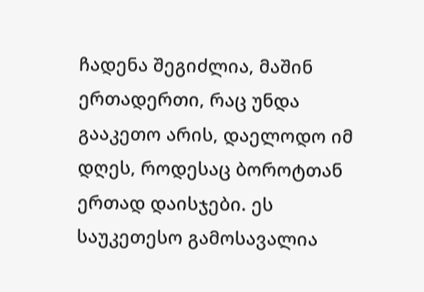ჩადენა შეგიძლია, მაშინ ერთადერთი, რაც უნდა გააკეთო არის, დაელოდო იმ დღეს, როდესაც ბოროტთან ერთად დაისჯები. ეს საუკეთესო გამოსავალია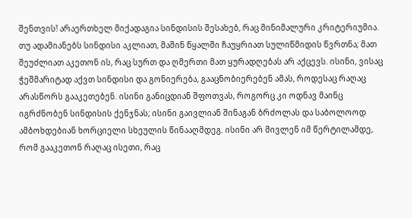შენთვის! არაერთხელ მიქადაგია სინდისის შესახებ, რაც მინიმალური კრიტერიუმია. თუ ადამიანებს სინდისი აკლიათ, მაშინ წყალში ჩაუყრიათ სულიწმიდის წვრთნა; მათ შეუძლიათ აკეთონ ის, რაც სურთ და ღმერთი მათ ყურადღებას არ აქცევს. ისინი, ვისაც ჭეშმარიტად აქვთ სინდისი და გონიერება, გააცნობიერებენ ამას, როდესაც რაღაც არასწორს გააკეთებენ. ისინი განიცდიან შფოთვას, როგორც კი ოდნავ მაინც იგრძნობენ სინდისის ქენჯნას; ისინი გაივლიან შინაგან ბრძოლას და საბოლოოდ ამბოხდებიან ხორციელი სხეულის წინააღმდეგ. ისინი არ მივლენ იმ წერტილამდე, რომ გააკეთონ რაღაც ისეთი, რაც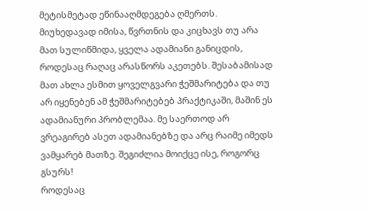მეტისმეტად ეწინააღმდეგება ღმერთს. მიუხედავად იმისა, წვრთნის და კიცხავს თუ არა მათ სულიწმიდა, ყველა ადამიანი განიცდის, როდესაც რაღაც არასწორს აკეთებს. შესაბამისად მათ ახლა ესმით ყოველგვარი ჭეშმარიტება და თუ არ იყენებენ ამ ჭეშმარიტებებ პრაქტიკაში, მაშინ ეს ადამიანური პრობლემაა. მე საერთოდ არ ვრეაგირებ ასეთ ადამიანებზე და არც რაიმე იმედს ვამყარებ მათზე. შეგიძლია მოიქცე ისე, როგორც გსურს!
როდესაც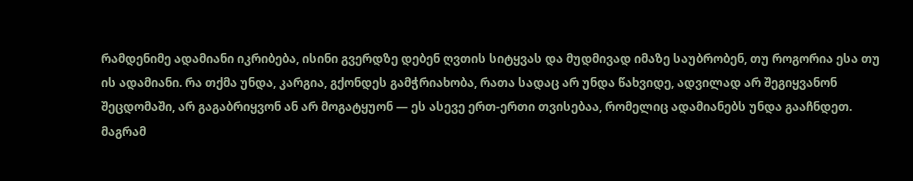რამდენიმე ადამიანი იკრიბება, ისინი გვერდზე დებენ ღვთის სიტყვას და მუდმივად იმაზე საუბრობენ, თუ როგორია ესა თუ ის ადამიანი. რა თქმა უნდა, კარგია, გქონდეს გამჭრიახობა, რათა სადაც არ უნდა წახვიდე, ადვილად არ შეგიყვანონ შეცდომაში, არ გაგაბრიყვონ ან არ მოგატყუონ — ეს ასევე ერთ-ერთი თვისებაა, რომელიც ადამიანებს უნდა გააჩნდეთ. მაგრამ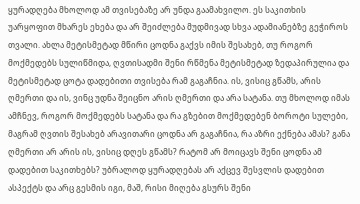ყურადღება მხოლოდ ამ თვისებაზე არ უნდა გაამახვილო. ეს საკითხის უარყოფით მხარეს ეხება და არ შეიძლება მუდმივად სხვა ადამიანებზე გეჭიროს თვალი. ახლა მეტისმეტად მწირი ცოდნა გაქვს იმის შესახებ, თუ როგორ მოქმედებს სულიწმიდა, ღვთისადმი შენი რწმენა მეტისმეტად ზედაპირულია და მეტისმეტად ცოტა დადებითი თვისება რამ გაგაჩნია. ის, ვისიც გწამს, არის ღმერთი და ის, ვინც უდნა შეიცნო არის ღმერთი და არა სატანა. თუ მხოლოდ იმას ამჩნევ, როგორ მოქმედებს სატანა და რა გზებით მოქმედებენ ბოროტი სულები, მაგრამ ღვთის შესახებ არავითარი ცოდნა არ გაგაჩნია, რა აზრი ექნება ამას? განა ღმერთი არ არის ის, ვისიც დღეს გწამს? რატომ არ მოიცავს შენი ცოდნა ამ დადებით საკითხებს? უბრალოდ ყურადღებას არ აქცევ შესვლის დადებით ასპექტს და არც გესმის იგი, მაშ, რისი მიღება გსურს შენი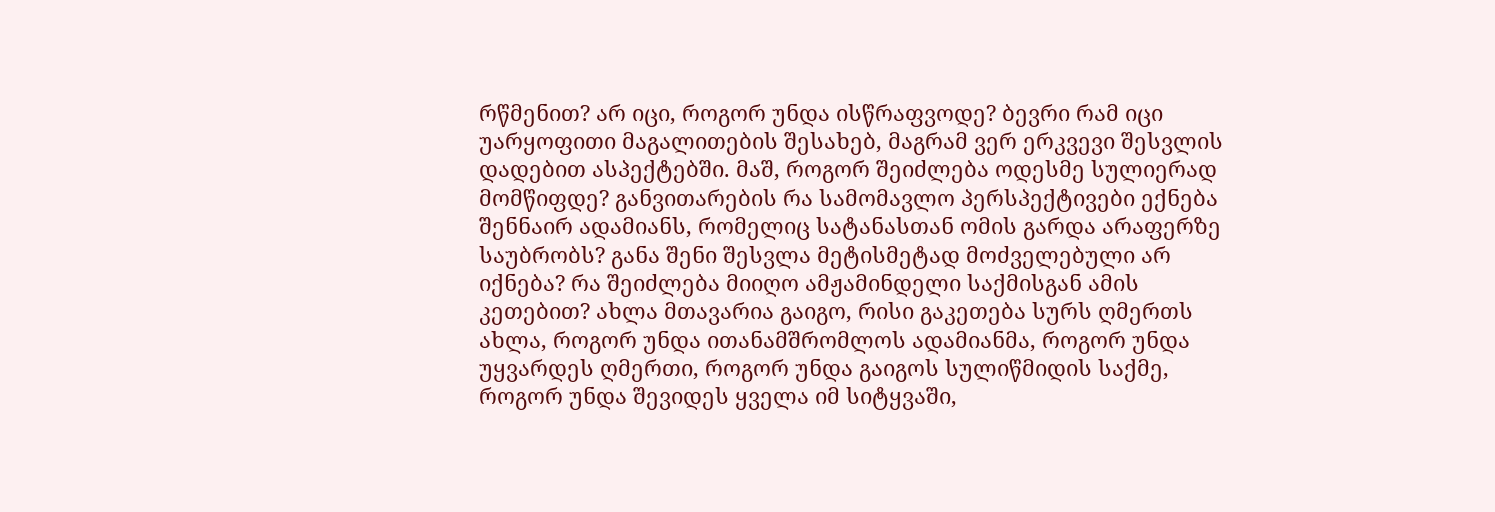რწმენით? არ იცი, როგორ უნდა ისწრაფვოდე? ბევრი რამ იცი უარყოფითი მაგალითების შესახებ, მაგრამ ვერ ერკვევი შესვლის დადებით ასპექტებში. მაშ, როგორ შეიძლება ოდესმე სულიერად მომწიფდე? განვითარების რა სამომავლო პერსპექტივები ექნება შენნაირ ადამიანს, რომელიც სატანასთან ომის გარდა არაფერზე საუბრობს? განა შენი შესვლა მეტისმეტად მოძველებული არ იქნება? რა შეიძლება მიიღო ამჟამინდელი საქმისგან ამის კეთებით? ახლა მთავარია გაიგო, რისი გაკეთება სურს ღმერთს ახლა, როგორ უნდა ითანამშრომლოს ადამიანმა, როგორ უნდა უყვარდეს ღმერთი, როგორ უნდა გაიგოს სულიწმიდის საქმე, როგორ უნდა შევიდეს ყველა იმ სიტყვაში,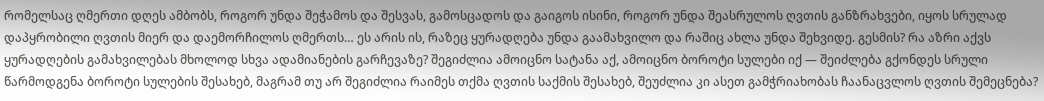რომელსაც ღმერთი დღეს ამბობს, როგორ უნდა შეჭამოს და შესვას, გამოსცადოს და გაიგოს ისინი, როგორ უნდა შეასრულოს ღვთის განზრახვები, იყოს სრულად დაპყრობილი ღვთის მიერ და დაემორჩილოს ღმერთს… ეს არის ის, რაზეც ყურადღება უნდა გაამახვილო და რაშიც ახლა უნდა შეხვიდე. გესმის? რა აზრი აქვს ყურადღების გამახვილებას მხოლოდ სხვა ადამიანების გარჩევაზე? შეგიძლია ამოიცნო სატანა აქ, ამოიცნო ბოროტი სულები იქ — შეიძლება გქონდეს სრული წარმოდგენა ბოროტი სულების შესახებ, მაგრამ თუ არ შეგიძლია რაიმეს თქმა ღვთის საქმის შესახებ, შეუძლია კი ასეთ გამჭრიახობას ჩაანაცვლოს ღვთის შემეცნება?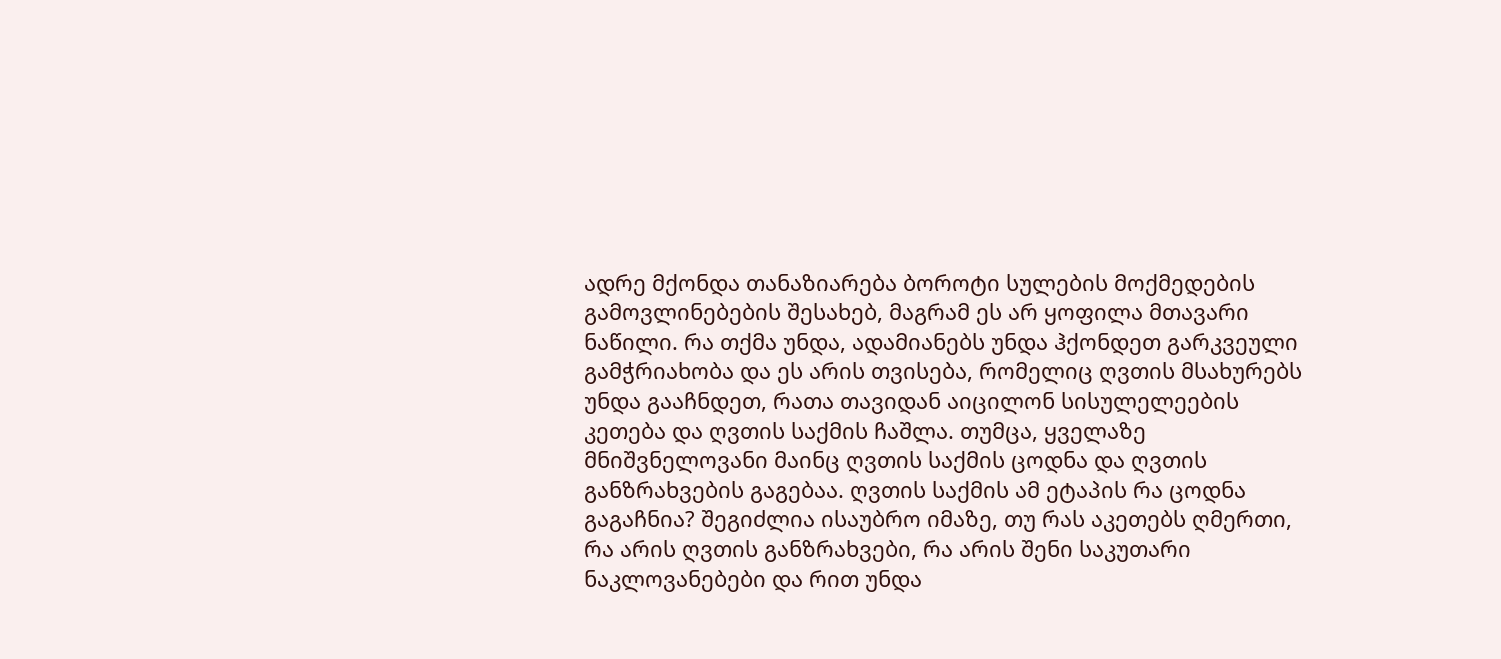ადრე მქონდა თანაზიარება ბოროტი სულების მოქმედების გამოვლინებების შესახებ, მაგრამ ეს არ ყოფილა მთავარი ნაწილი. რა თქმა უნდა, ადამიანებს უნდა ჰქონდეთ გარკვეული გამჭრიახობა და ეს არის თვისება, რომელიც ღვთის მსახურებს უნდა გააჩნდეთ, რათა თავიდან აიცილონ სისულელეების კეთება და ღვთის საქმის ჩაშლა. თუმცა, ყველაზე მნიშვნელოვანი მაინც ღვთის საქმის ცოდნა და ღვთის განზრახვების გაგებაა. ღვთის საქმის ამ ეტაპის რა ცოდნა გაგაჩნია? შეგიძლია ისაუბრო იმაზე, თუ რას აკეთებს ღმერთი, რა არის ღვთის განზრახვები, რა არის შენი საკუთარი ნაკლოვანებები და რით უნდა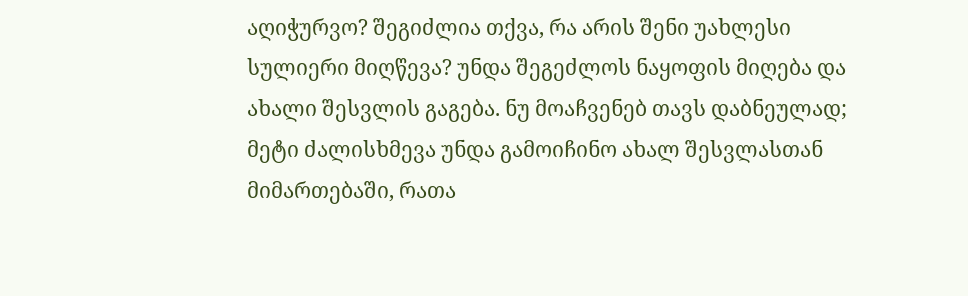აღიჭურვო? შეგიძლია თქვა, რა არის შენი უახლესი სულიერი მიღწევა? უნდა შეგეძლოს ნაყოფის მიღება და ახალი შესვლის გაგება. ნუ მოაჩვენებ თავს დაბნეულად; მეტი ძალისხმევა უნდა გამოიჩინო ახალ შესვლასთან მიმართებაში, რათა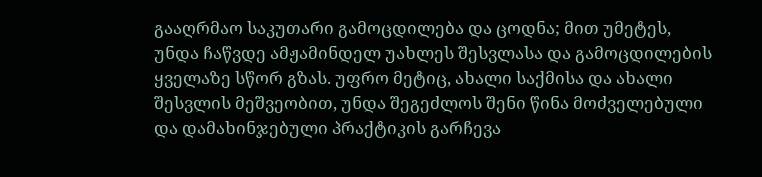გააღრმაო საკუთარი გამოცდილება და ცოდნა; მით უმეტეს, უნდა ჩაწვდე ამჟამინდელ უახლეს შესვლასა და გამოცდილების ყველაზე სწორ გზას. უფრო მეტიც, ახალი საქმისა და ახალი შესვლის მეშვეობით, უნდა შეგეძლოს შენი წინა მოძველებული და დამახინჯებული პრაქტიკის გარჩევა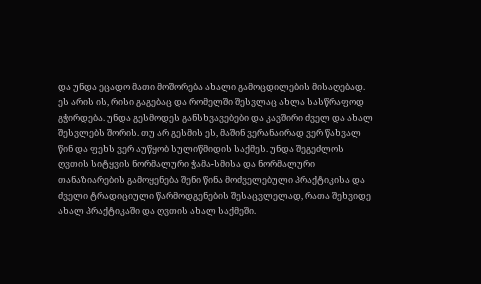და უნდა ეცადო მათი მოშორება ახალი გამოცდილების მისაღებად. ეს არის ის, რისი გაგებაც და რომელში შესვლაც ახლა სასწრაფოდ გჭირდება. უნდა გესმოდეს განსხვავებები და კავშირი ძველ და ახალ შესვლებს შორის. თუ არ გესმის ეს, მაშინ ვერანაირად ვერ წახვალ წინ და ფეხს ვერ აუწყობ სულიწმიდის საქმეს. უნდა შეგეძლოს ღვთის სიტყვის ნორმალური ჭამა-სმისა და ნორმალური თანაზიარების გამოყენება შენი წინა მოძველებული პრაქტიკისა და ძველი ტრადიციული წარმოდგენების შესაცვლელად, რათა შეხვიდე ახალ პრაქტიკაში და ღვთის ახალ საქმეში.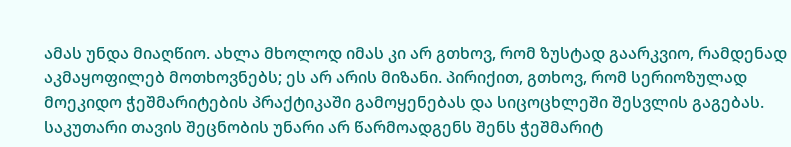ამას უნდა მიაღწიო. ახლა მხოლოდ იმას კი არ გთხოვ, რომ ზუსტად გაარკვიო, რამდენად აკმაყოფილებ მოთხოვნებს; ეს არ არის მიზანი. პირიქით, გთხოვ, რომ სერიოზულად მოეკიდო ჭეშმარიტების პრაქტიკაში გამოყენებას და სიცოცხლეში შესვლის გაგებას. საკუთარი თავის შეცნობის უნარი არ წარმოადგენს შენს ჭეშმარიტ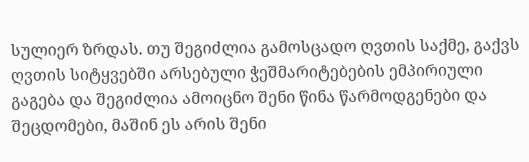სულიერ ზრდას. თუ შეგიძლია გამოსცადო ღვთის საქმე, გაქვს ღვთის სიტყვებში არსებული ჭეშმარიტებების ემპირიული გაგება და შეგიძლია ამოიცნო შენი წინა წარმოდგენები და შეცდომები, მაშინ ეს არის შენი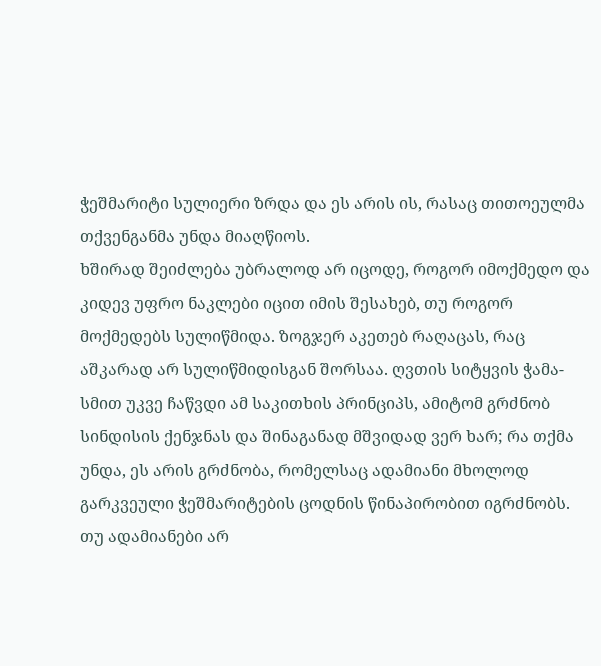ჭეშმარიტი სულიერი ზრდა და ეს არის ის, რასაც თითოეულმა თქვენგანმა უნდა მიაღწიოს.
ხშირად შეიძლება უბრალოდ არ იცოდე, როგორ იმოქმედო და კიდევ უფრო ნაკლები იცით იმის შესახებ, თუ როგორ მოქმედებს სულიწმიდა. ზოგჯერ აკეთებ რაღაცას, რაც აშკარად არ სულიწმიდისგან შორსაა. ღვთის სიტყვის ჭამა-სმით უკვე ჩაწვდი ამ საკითხის პრინციპს, ამიტომ გრძნობ სინდისის ქენჯნას და შინაგანად მშვიდად ვერ ხარ; რა თქმა უნდა, ეს არის გრძნობა, რომელსაც ადამიანი მხოლოდ გარკვეული ჭეშმარიტების ცოდნის წინაპირობით იგრძნობს. თუ ადამიანები არ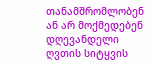თანამშრომლობენ ან არ მოქმედებენ დღევანდელი ღვთის სიტყვის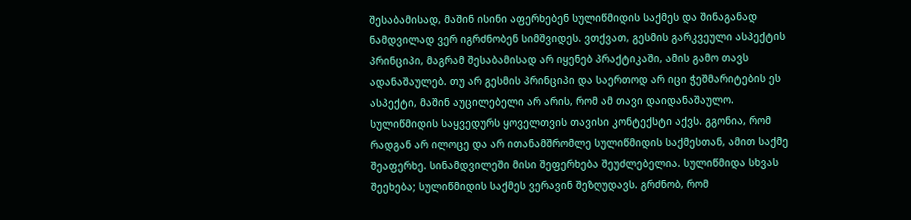შესაბამისად, მაშინ ისინი აფერხებენ სულიწმიდის საქმეს და შინაგანად ნამდვილად ვერ იგრძნობენ სიმშვიდეს. ვთქვათ, გესმის გარკვეული ასპექტის პრინციპი, მაგრამ შესაბამისად არ იყენებ პრაქტიკაში, ამის გამო თავს ადანაშაულებ. თუ არ გესმის პრინციპი და საერთოდ არ იცი ჭეშმარიტების ეს ასპექტი, მაშინ აუცილებელი არ არის, რომ ამ თავი დაიდანაშაულო. სულიწმიდის საყვედურს ყოველთვის თავისი კონტექსტი აქვს. გგონია, რომ რადგან არ ილოცე და არ ითანამშრომლე სულიწმიდის საქმესთან, ამით საქმე შეაფერხე. სინამდვილეში მისი შეფერხება შეუძლებელია. სულიწმიდა სხვას შეეხება; სულიწმიდის საქმეს ვერავინ შეზღუდავს. გრძნობ, რომ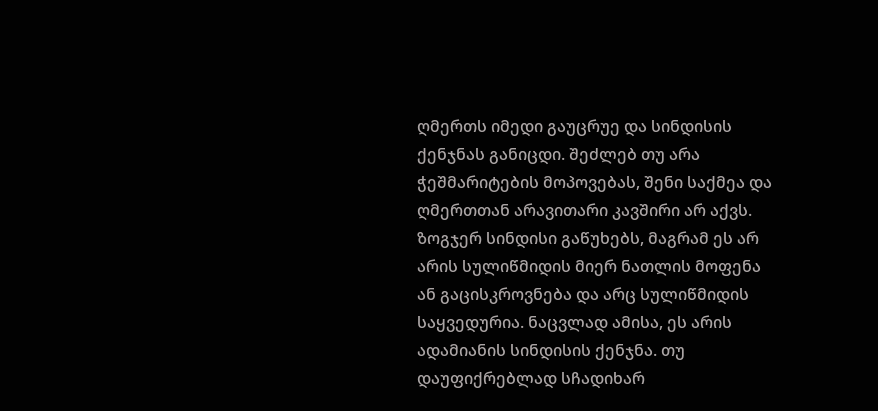ღმერთს იმედი გაუცრუე და სინდისის ქენჯნას განიცდი. შეძლებ თუ არა ჭეშმარიტების მოპოვებას, შენი საქმეა და ღმერთთან არავითარი კავშირი არ აქვს. ზოგჯერ სინდისი გაწუხებს, მაგრამ ეს არ არის სულიწმიდის მიერ ნათლის მოფენა ან გაცისკროვნება და არც სულიწმიდის საყვედურია. ნაცვლად ამისა, ეს არის ადამიანის სინდისის ქენჯნა. თუ დაუფიქრებლად სჩადიხარ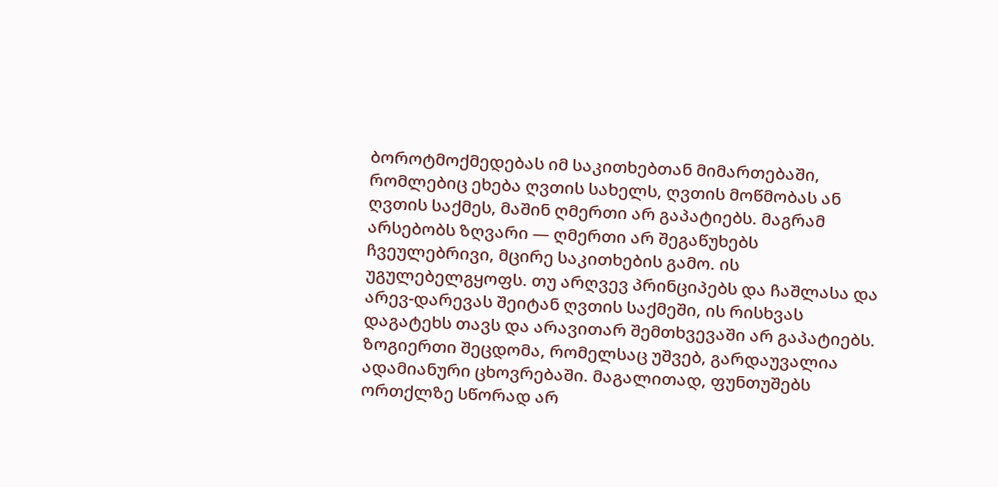ბოროტმოქმედებას იმ საკითხებთან მიმართებაში, რომლებიც ეხება ღვთის სახელს, ღვთის მოწმობას ან ღვთის საქმეს, მაშინ ღმერთი არ გაპატიებს. მაგრამ არსებობს ზღვარი — ღმერთი არ შეგაწუხებს ჩვეულებრივი, მცირე საკითხების გამო. ის უგულებელგყოფს. თუ არღვევ პრინციპებს და ჩაშლასა და არევ-დარევას შეიტან ღვთის საქმეში, ის რისხვას დაგატეხს თავს და არავითარ შემთხვევაში არ გაპატიებს. ზოგიერთი შეცდომა, რომელსაც უშვებ, გარდაუვალია ადამიანური ცხოვრებაში. მაგალითად, ფუნთუშებს ორთქლზე სწორად არ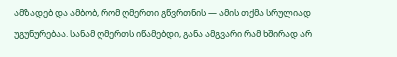ამზადებ და ამბობ, რომ ღმერთი გწვრთნის — ამის თქმა სრულიად უგუნურებაა. სანამ ღმერთს იწამებდი, განა ამგვარი რამ ხშირად არ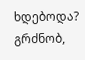ხდებოდა? გრძნობ,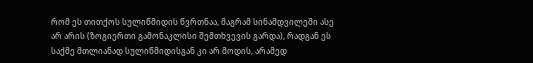რომ ეს თითქოს სულიწმიდის წვრთნაა, მაგრამ სინამდვილეში ასე არ არის (ზოგიერთი გამონაკლისი შემთხვევის გარდა), რადგან ეს საქმე მთლიანად სულიწმიდისგან კი არ მოდის, არამედ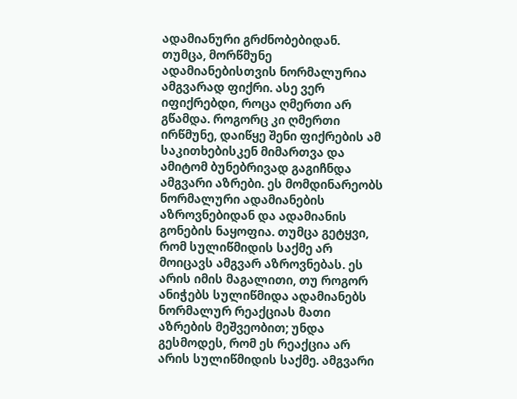ადამიანური გრძნობებიდან. თუმცა, მორწმუნე ადამიანებისთვის ნორმალურია ამგვარად ფიქრი. ასე ვერ იფიქრებდი, როცა ღმერთი არ გწამდა. როგორც კი ღმერთი ირწმუნე, დაიწყე შენი ფიქრების ამ საკითხებისკენ მიმართვა და ამიტომ ბუნებრივად გაგიჩნდა ამგვარი აზრები. ეს მომდინარეობს ნორმალური ადამიანების აზროვნებიდან და ადამიანის გონების ნაყოფია. თუმცა გეტყვი, რომ სულიწმიდის საქმე არ მოიცავს ამგვარ აზროვნებას. ეს არის იმის მაგალითი, თუ როგორ ანიჭებს სულიწმიდა ადამიანებს ნორმალურ რეაქციას მათი აზრების მეშვეობით; უნდა გესმოდეს, რომ ეს რეაქცია არ არის სულიწმიდის საქმე. ამგვარი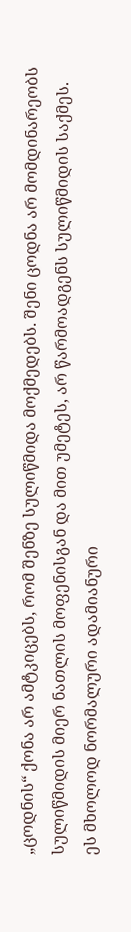„ცოდნის“ ქონა არ ამტკიცებს, რომ შენზე სულიწმიდა მოქმედებს. შენი ცოდნა არ მომდინარეობს სულიწმიდის მიერ ნათლის მოფენისგან და მით უმეტეს, არ წარმოადგენს სულიწმიდის საქმეს. ეს მხოლოდ ნორმალური ადამიანური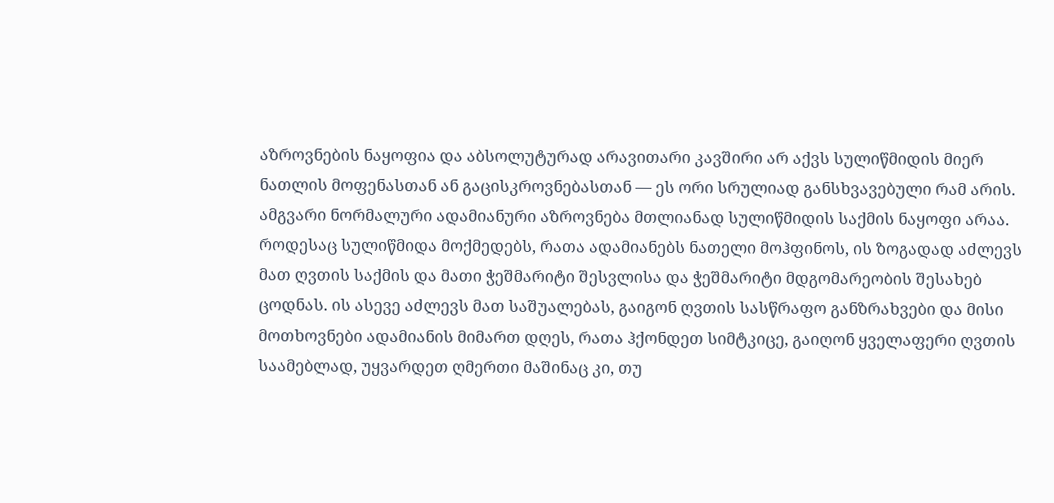აზროვნების ნაყოფია და აბსოლუტურად არავითარი კავშირი არ აქვს სულიწმიდის მიერ ნათლის მოფენასთან ან გაცისკროვნებასთან — ეს ორი სრულიად განსხვავებული რამ არის. ამგვარი ნორმალური ადამიანური აზროვნება მთლიანად სულიწმიდის საქმის ნაყოფი არაა. როდესაც სულიწმიდა მოქმედებს, რათა ადამიანებს ნათელი მოჰფინოს, ის ზოგადად აძლევს მათ ღვთის საქმის და მათი ჭეშმარიტი შესვლისა და ჭეშმარიტი მდგომარეობის შესახებ ცოდნას. ის ასევე აძლევს მათ საშუალებას, გაიგონ ღვთის სასწრაფო განზრახვები და მისი მოთხოვნები ადამიანის მიმართ დღეს, რათა ჰქონდეთ სიმტკიცე, გაიღონ ყველაფერი ღვთის საამებლად, უყვარდეთ ღმერთი მაშინაც კი, თუ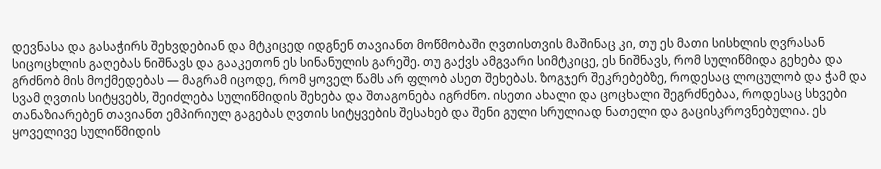დევნასა და გასაჭირს შეხვდებიან და მტკიცედ იდგნენ თავიანთ მოწმობაში ღვთისთვის მაშინაც კი, თუ ეს მათი სისხლის ღვრასან სიცოცხლის გაღებას ნიშნავს და გააკეთონ ეს სინანულის გარეშე. თუ გაქვს ამგვარი სიმტკიცე, ეს ნიშნავს, რომ სულიწმიდა გეხება და გრძნობ მის მოქმედებას — მაგრამ იცოდე, რომ ყოველ წამს არ ფლობ ასეთ შეხებას. ზოგჯერ შეკრებებზე, როდესაც ლოცულობ და ჭამ და სვამ ღვთის სიტყვებს, შეიძლება სულიწმიდის შეხება და შთაგონება იგრძნო. ისეთი ახალი და ცოცხალი შეგრძნებაა, როდესაც სხვები თანაზიარებენ თავიანთ ემპირიულ გაგებას ღვთის სიტყვების შესახებ და შენი გული სრულიად ნათელი და გაცისკროვნებულია. ეს ყოველივე სულიწმიდის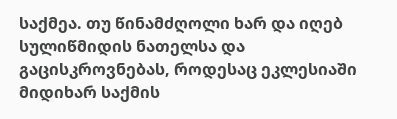საქმეა. თუ წინამძღოლი ხარ და იღებ სულიწმიდის ნათელსა და გაცისკროვნებას, როდესაც ეკლესიაში მიდიხარ საქმის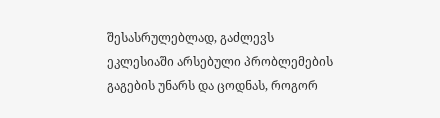შესასრულებლად, გაძლევს ეკლესიაში არსებული პრობლემების გაგების უნარს და ცოდნას, როგორ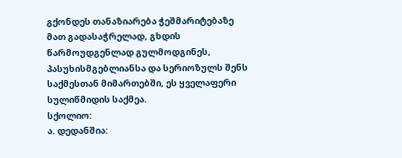გქონდეს თანაზიარება ჭეშმარიტებაზე მათ გადასაჭრელად, გხდის წარმოუდგენლად გულმოდგინეს, პასუხისმგებლიანსა და სერიოზულს შენს საქმესთან მიმართებში, ეს ყველაფერი სულიწმიდის საქმეა.
სქოლიო:
ა. დედანშია: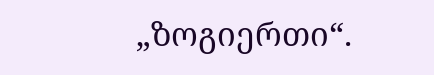„ზოგიერთი“.